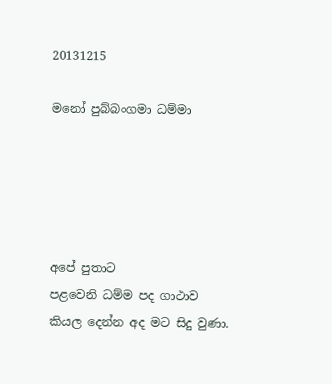20131215

මනෝ පුබ්බංගමා ධම්මා





අපේ පුතාට
පළවෙනි ධම්ම පද ගාථාව
කියල දෙන්න අද මට සිදු වුණා.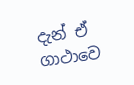දැන් ඒ ගාථාවෙ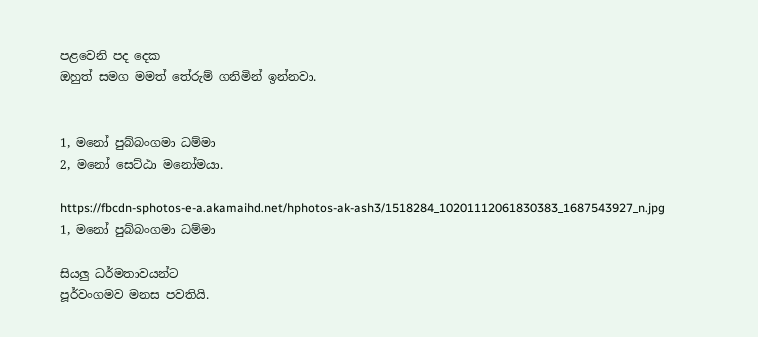පළවෙනි පද දෙක
ඔහුත් සමග මමත් තේරුම් ගනිමින් ඉන්නවා.


1, මනෝ පුබ්බංගමා ධම්මා
2, මනෝ සෙට්ඨා මනෝමයා.

https://fbcdn-sphotos-e-a.akamaihd.net/hphotos-ak-ash3/1518284_10201112061830383_1687543927_n.jpg
1, මනෝ පුබ්බංගමා ධම්මා

සියලු ධර්මතාවයන්ට
පූර්වංගමව මනස පවතියි.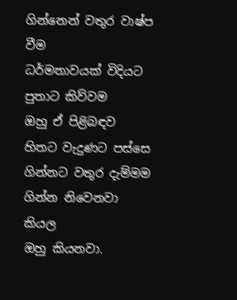ගින්නෙන් වතුර වාෂ්ප වීම
ධර්මතාවයක් විදියට පුතාට කිව්වම
ඔහු ඒ පිළිබඳව හිතට වැදුණට පස්සෙ
ගින්නට වතුර දැම්මම ගින්න නිවෙනවා කියල
ඔහු කියනවා.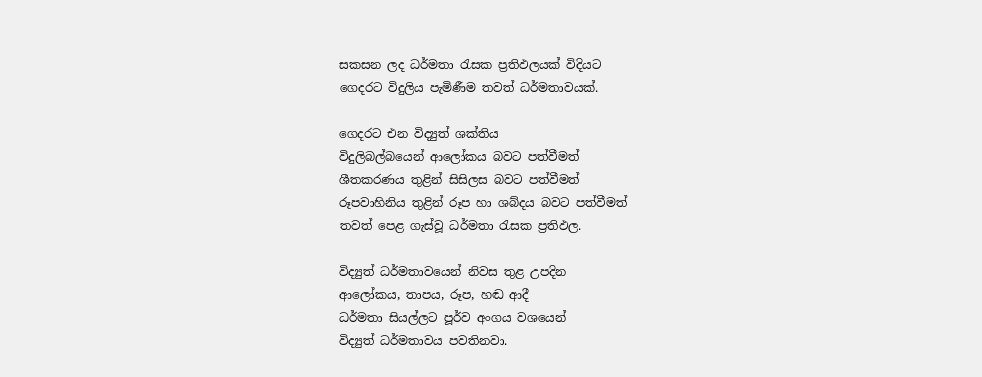සකසන ලද ධර්මතා රැසක ප්‍රතිඵලයක් විදියට
ගෙදරට විදුලිය පැමිණීම තවත් ධර්මතාවයක්.

ගෙදරට එන විද්‍යුත් ශක්තිය
විදුලිබල්බයෙන් ආලෝකය බවට පත්වීමත්
ශීතකරණය තුළින් සිසිලස බවට පත්වීමත්
රූපවාහිනිය තුළින් රූප හා ශබ්දය බවට පත්වීමත්
තවත් පෙළ ගැස්වූ ධර්මතා රැසක ප්‍රතිඵල.

විද්‍යුත් ධර්මතාවයෙන් නිවස තුළ උපදින
ආලෝකය, තාපය, රූප, හඬ ආදී
ධර්මතා සියල්ලට පූර්ව අංගය වශයෙන්
විද්‍යුත් ධර්මතාවය පවතිනවා.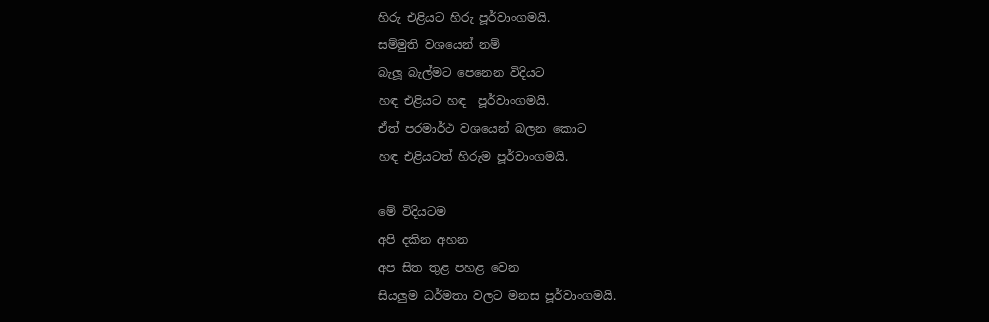හිරු එළියට හිරු පූර්වාංගමයි.
සම්මුති වශයෙන් නම්
බැලූ බැල්මට පෙනෙන විදියට
හඳ එළියට හඳ  පූර්වාංගමයි.
ඒත් පරමාර්ථ වශයෙන් බලන කොට
හඳ එළියටත් හිරුම පූර්වාංගමයි.

මේ විදියටම
අපි දකින අහන
අප සිත තුළ පහළ වෙන
සියලුම ධර්මතා වලට මනස පූර්වාංගමයි.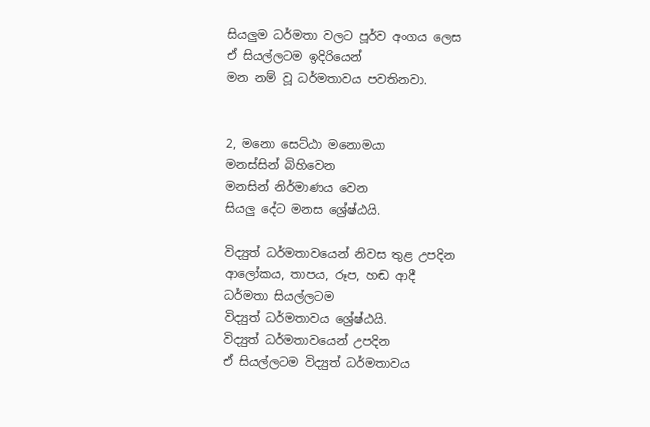සියලුම ධර්මතා වලට පූර්ව අංගය ලෙස
ඒ සියල්ලටම ඉදිරියෙන්
මන නම් වූ ධර්මතාවය පවතිනවා.


2, මනො සෙට්ඨා මනොමයා
මනස්සින් බිහිවෙන
මනසින් නිර්මාණය වෙන
සියලු දේට මනස ශ්‍රේෂ්ඨයි.

විද්‍යුත් ධර්මතාවයෙන් නිවස තුළ උපදින
ආලෝකය, තාපය, රූප, හඬ ආදී
ධර්මතා සියල්ලටම
විද්‍යුත් ධර්මතාවය ශ්‍රේෂ්ඨයි.
විද්‍යුත් ධර්මතාවයෙන් උපදින
ඒ සියල්ලටම විද්‍යුත් ධර්මතාවය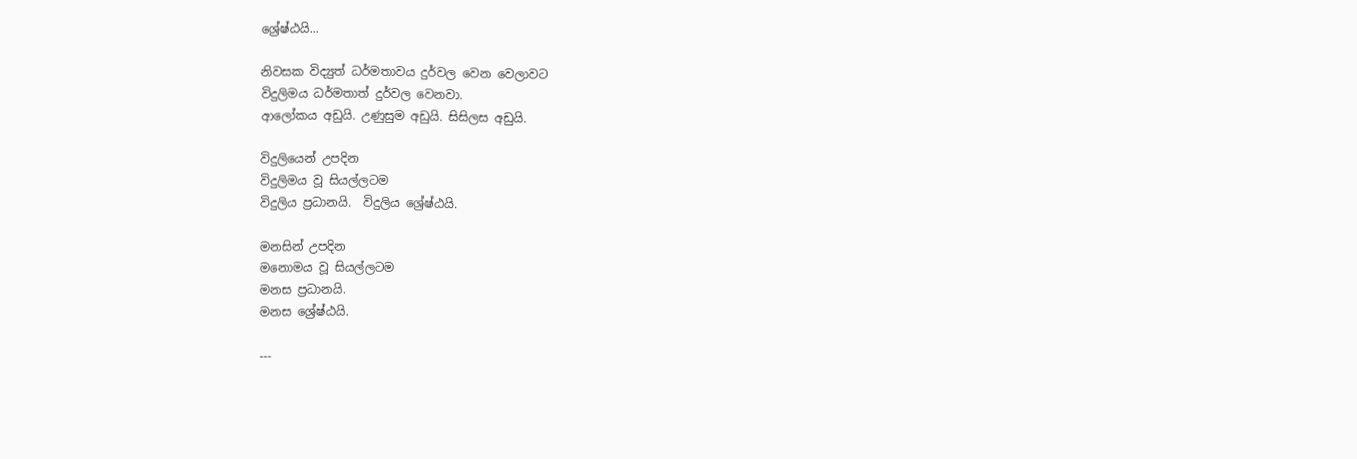ශ්‍රේෂ්ඨයි...

නිවසක විද්‍යුත් ධර්මතාවය දුර්වල වෙන වෙලාවට
විදුලිමය ධර්මතාත් දුර්වල වෙනවා.
ආලෝකය අඩුයි. උණුසුම අඩුයි. සිසිලස අඩුයි.

විදුලියෙන් උපදින
විදුලිමය වූ සියල්ලටම
විදුලිය ප්‍රධානයි.  විදුලිය ශ්‍රේෂ්ඨයි.

මනසින් උපදින
මනොමය වූ සියල්ලටම
මනස ප්‍රධානයි.
මනස ශ්‍රේෂ්ඨයි.

---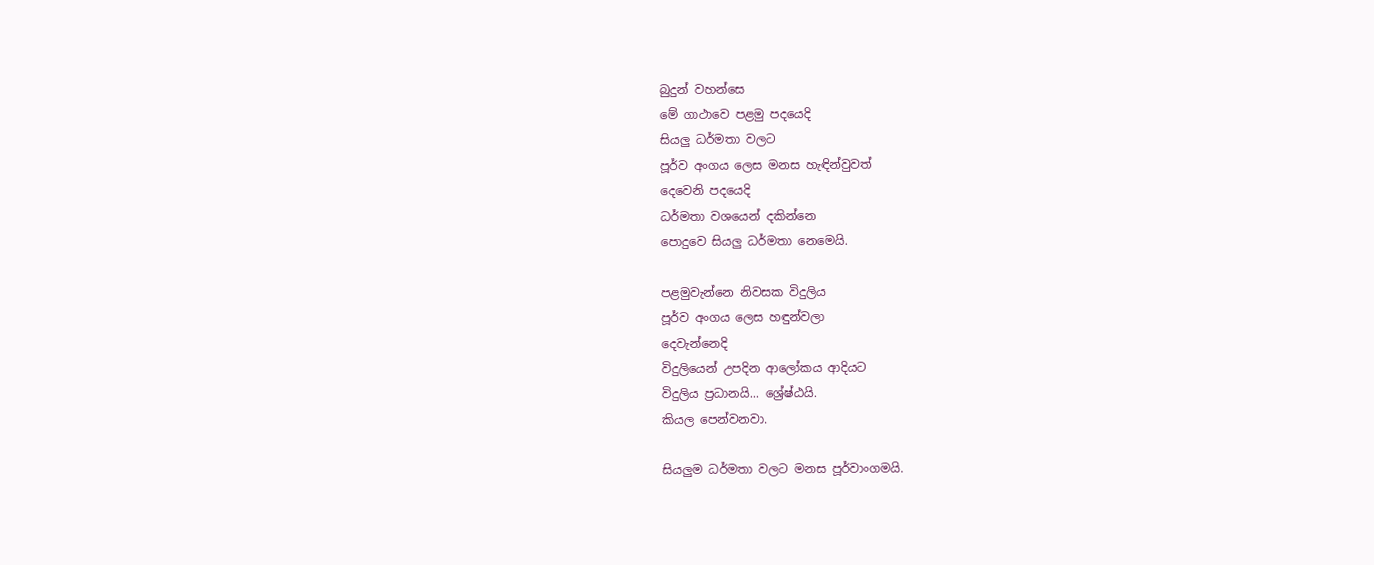බුදුන් වහන්සෙ
මේ ගාථාවෙ පළමු පදයෙදි
සියලු ධර්මතා වලට
පූර්ව අංගය ලෙස මනස හැඳින්වුවත්
දෙවෙනි පදයෙදි
ධර්මතා වශයෙන් දකින්නෙ
පොදුවෙ සියලු ධර්මතා නෙමෙයි.

පළමුවැන්නෙ නිවසක විදුලිය
පූර්ව අංගය ලෙස හඳුන්වලා
දෙවැන්නෙදි
විදුලියෙන් උපදින ආලෝකය ආදියට
විදුලිය ප්‍රධානයි... ශ්‍රේෂ්ඨයි.
කියල පෙන්වනවා.

සියලුම ධර්මතා වලට මනස පූර්වාංගමයි.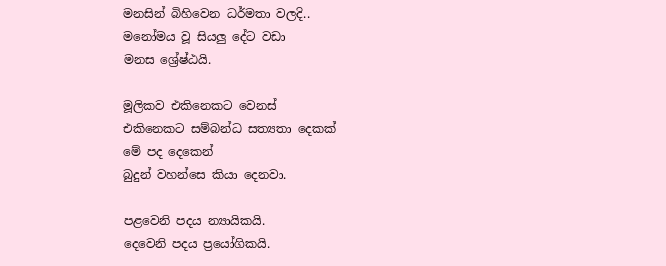මනසින් බිහිවෙන ධර්මතා වලදි..
මනෝමය වූ සියලු දේට වඩා
මනස ශ්‍රේෂ්ඨයි.

මූලිකව එකිනෙකට වෙනස්
එකිනෙකට සම්බන්ධ සත්‍යතා දෙකක්
මේ පද දෙකෙන්
බුදුන් වහන්සෙ කියා දෙනවා.

පළවෙනි පදය න්‍යායිකයි.
දෙවෙනි පදය ප්‍රයෝගිකයි.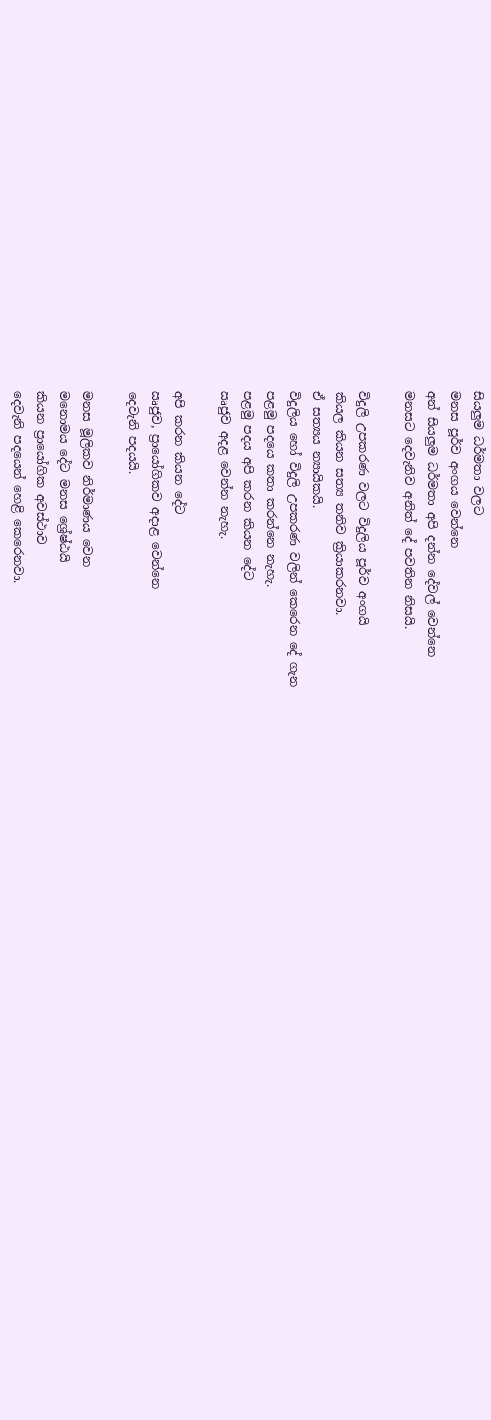සියලුම ධර්මතා වලට
මනස පූර්ව අංගය වෙන්නෙ
අන් සියලුම ධර්මතා අපි දන්න දේවල් වෙන්නෙ
මනසට දෙවැනිව අනිත් දේ පවතින නිසයි.

විදුලි උපකරණ වලට විදුලිය පූර්ව අංගයි
කියල කියන සත්‍ය තනිව ක්‍රියාකරනවා.
ඒ සත්‍යය න්‍යායිකයි.
විදුලිය හෝ විදුලි උපකරණ වලින් කෙරෙන දේ ගැන
පළමු පදයෙ කතා කරන්නෙ නැහැ.
පළමු පදය අපි කරන කියන දේට
ඍජුව අදළ වෙන්න නැහැ.

අපි කරන කියන දේට
ඍජුව, ප්‍රායෝගිකව අදාළ වෙන්නෙ
දෙවැනි පදයයි.

මනස මූලිකව නිර්මාණය වෙන
මනොමය දේට මනස ශ්‍රේෂ්ඨයි
කියන ප්‍රායෝගික අවස්ථාව
දෙවැනි පදයෙන් හෙළි කෙරෙනවා.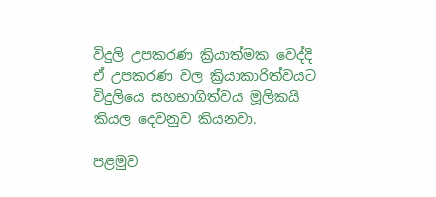විදුලි උපකරණ ක්‍රියාත්මක වෙද්දි
ඒ උපකරණ වල ක්‍රියාකාරිත්වයට
විදුලියෙ සහභාගිත්වය මූලිකයි
කියල දෙවනුව කියනවා.

පළමුව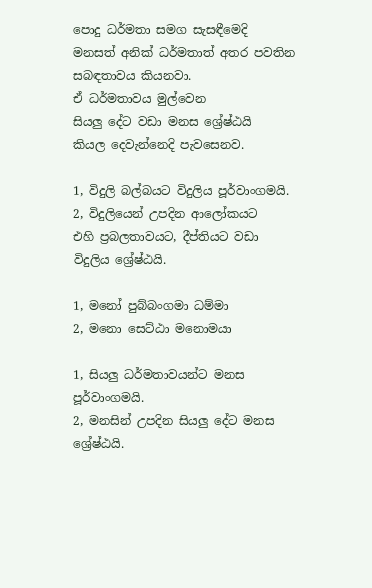පොදු ධර්මතා සමග සැසඳීමෙදි
මනසත් අනික් ධර්මතාත් අතර පවතින
සබඳතාවය කියනවා.
ඒ ධර්මතාවය මුල්වෙන
සියලු දේට වඩා මනස ශ්‍රේෂ්ඨයි
කියල දෙවැන්නෙදි පැවසෙනව.

1, විදුලි බල්බයට විදුලිය පූර්වාංගමයි.
2, විදුලියෙන් උපදින ආලෝකයට
එහි ප්‍රබලතාවයට, දීප්තියට වඩා
විදුලිය ශ්‍රේෂ්ඨයි.

1, මනෝ පුබ්බංගමා ධම්මා
2, මනො සෙට්ඨා මනොමයා

1, සියලු ධර්මතාවයන්ට මනස පූර්වාංගමයි.
2, මනසින් උපදින සියලු දේට මනස ශ්‍රේෂ්ඨයි.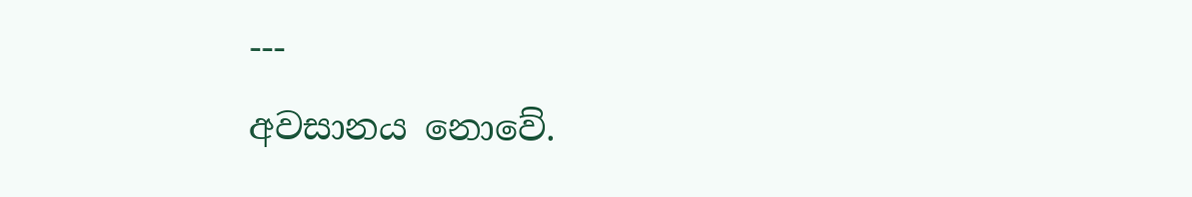---
අවසානය නොවේ.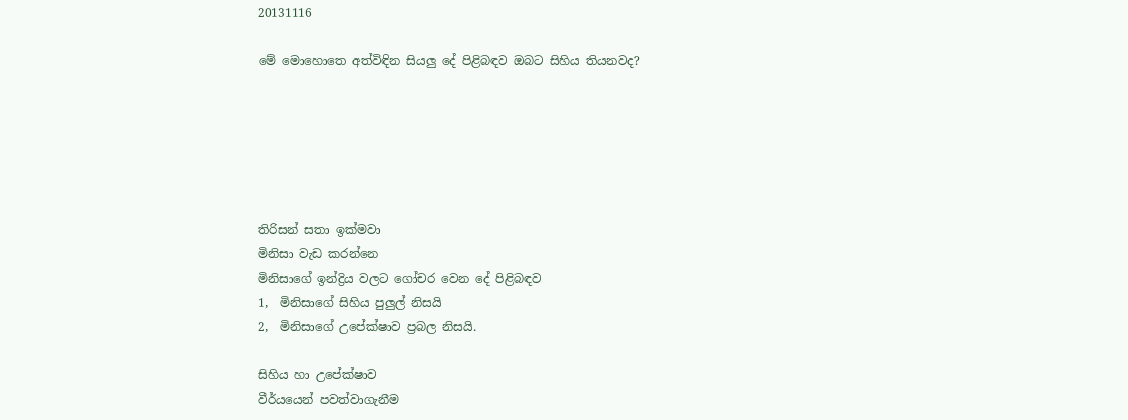20131116

මේ මොහොතෙ අත්විඳින සියලු දේ පිළිබඳව ඔබට සිහිය තියනවද?






තිරිසන් සතා ඉක්මවා
මිනිසා වැඩ කරන්නෙ
මිනිසාගේ ඉන්ද්‍රිය වලට ගෝචර වෙන දේ පිළිබඳව
1,  මිනිසාගේ සිහිය පුලුල් නිසයි
2,  මිනිසාගේ උපේක්ෂාව ප්‍රබල නිසයි.

සිහිය හා උපේක්ෂාව
වීර්යයෙන් පවත්වාගැනීම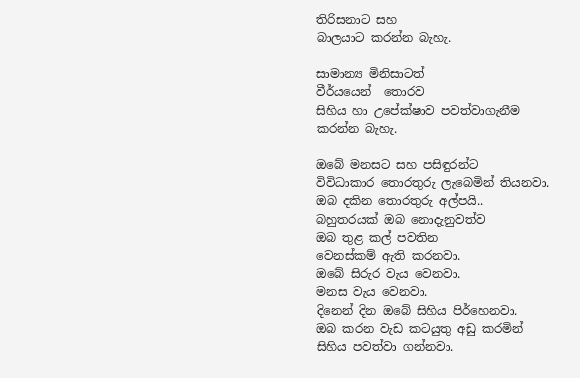තිරිසනාට සහ
බාලයාට කරන්න බැහැ.

සාමාන්‍ය මිනිසාටත්
වීර්යයෙන්  තොරව
සිහිය හා උපේක්ෂාව පවත්වාගැනීම
කරන්න බැහැ.

ඔබේ මනසට සහ පසිඳුරන්ට
විවිධාකාර තොරතුරු ලැබෙමින් තියනවා.
ඔබ දකින තොරතුරු අල්පයි..
බහුතරයක් ඔබ නොදැනුවත්ව
ඔබ තුළ කල් පවතින
වෙනස්කම් ඇති කරනවා.
ඔබේ සිරුර වැය වෙනවා.
මනස වැය වෙනවා.
දිනෙන් දින ඔබේ සිහිය පිර්හෙනවා.
ඔබ කරන වැඩ කටයුතු අඩු කරමින්
සිහිය පවත්වා ගන්නවා.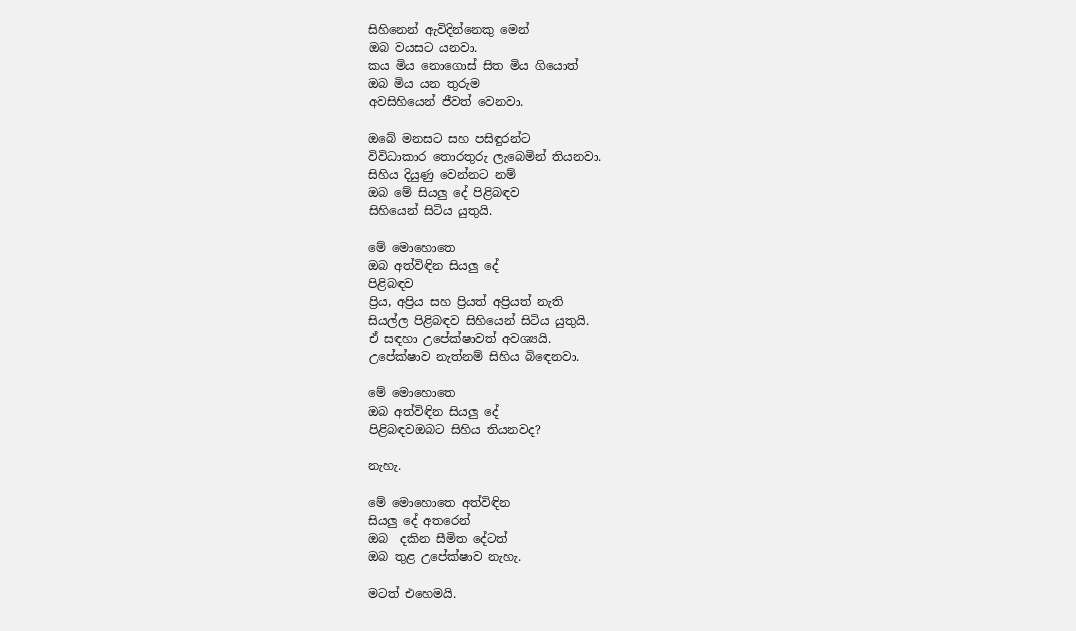සිහිනෙන් ඇවිදින්නෙකු මෙන්
ඔබ වයසට යනවා.
කය මිය නොගොස් සිත මිය ගියොත්
ඔබ මිය යන තුරුම
අවසිහියෙන් ජීවත් වෙනවා.

ඔබේ මනසට සහ පසිඳුරන්ට
විවිධාකාර තොරතුරු ලැබෙමින් තියනවා.
සිහිය දියුණු වෙන්නට නම්
ඔබ මේ සියලු දේ පිළිබඳව
සිහියෙන් සිටිය යුතුයි.

මේ මොහොතෙ
ඔබ අත්විඳින සියලු දේ
පිළිබඳව
ප්‍රිය, අප්‍රිය සහ ප්‍රියත් අප්‍රියත් නැති
සියල්ල පිළිබඳව සිහියෙන් සිටිය යුතුයි.
ඒ සඳහා උපේක්ෂාවත් අවශ්‍යයි.
උපේක්ෂාව නැත්නම් සිහිය බිඳෙනවා.

මේ මොහොතෙ
ඔබ අත්විඳින සියලු දේ
පිළිබඳවඔබට සිහිය තියනවද?

නැහැ.

මේ මොහොතෙ අත්විඳින
සියලු දේ අතරෙන්
ඔබ  දකින සීමිත දේටත්
ඔබ තුළ උපේක්ෂාව නැහැ.

මටත් එහෙමයි.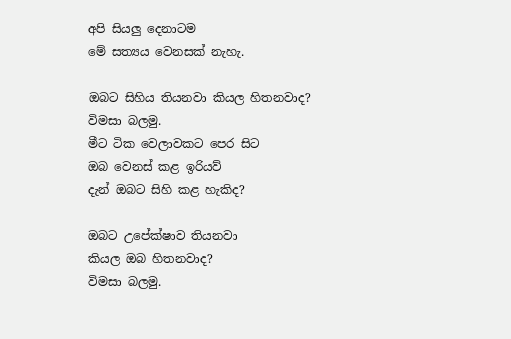අපි සියලු දෙනාටම
මේ සත්‍යය වෙනසක් නැහැ.

ඔබට සිහිය තියනවා කියල හිතනවාද?
විමසා බලමු.
මීට ටික වෙලාවකට පෙර සිට
ඔබ වෙනස් කළ ඉරියව්
දැන් ඔබට සිහි කළ හැකිද?

ඔබට උපේක්ෂාව තියනවා
කියල ඔබ හිතනවාද?
විමසා බලමු.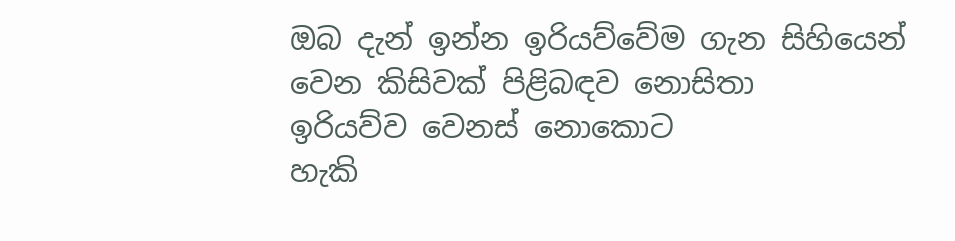ඔබ දැන් ඉන්න ඉරියව්වේම ගැන සිහියෙන්
වෙන කිසිවක් පිළිබඳව නොසිතා
ඉරියව්ව වෙනස් නොකොට
හැකි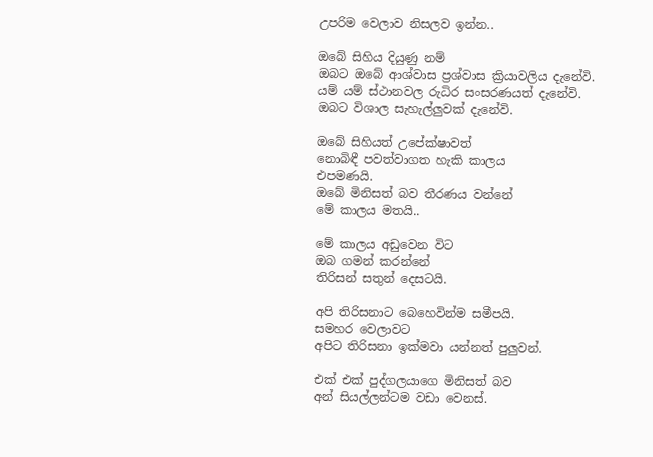උපරිම වෙලාව නිසලව ඉන්න..

ඔබේ සිහිය දියුණු නම්
ඔබට ඔබේ ආශ්වාස ප්‍රශ්වාස ක්‍රියාවලිය දැනේවි.
යම් යම් ස්ථානවල රුධිර සංසරණයත් දැනේවි.
ඔබට විශාල සැහැල්ලුවක් දැනේවි.

ඔබේ සිහියත් උපේක්ෂාවත්
නොබිඳී පවත්වාගත හැකි කාලය
එපමණයි.
ඔබේ මිනිසත් බව තීරණය වන්නේ
මේ කාලය මතයි..

මේ කාලය අඩුවෙන විට
ඔබ ගමන් කරන්නේ
තිරිසන් සතුන් දෙසටයි.

අපි තිරිසනාට බෙහෙවින්ම සමීපයි.
සමහර වෙලාවට
අපිට තිරිසනා ඉක්මවා යන්නත් පුලුවන්.

එක් එක් පුද්ගලයාගෙ මිනිසත් බව
අන් සියල්ලන්ටම වඩා වෙනස්.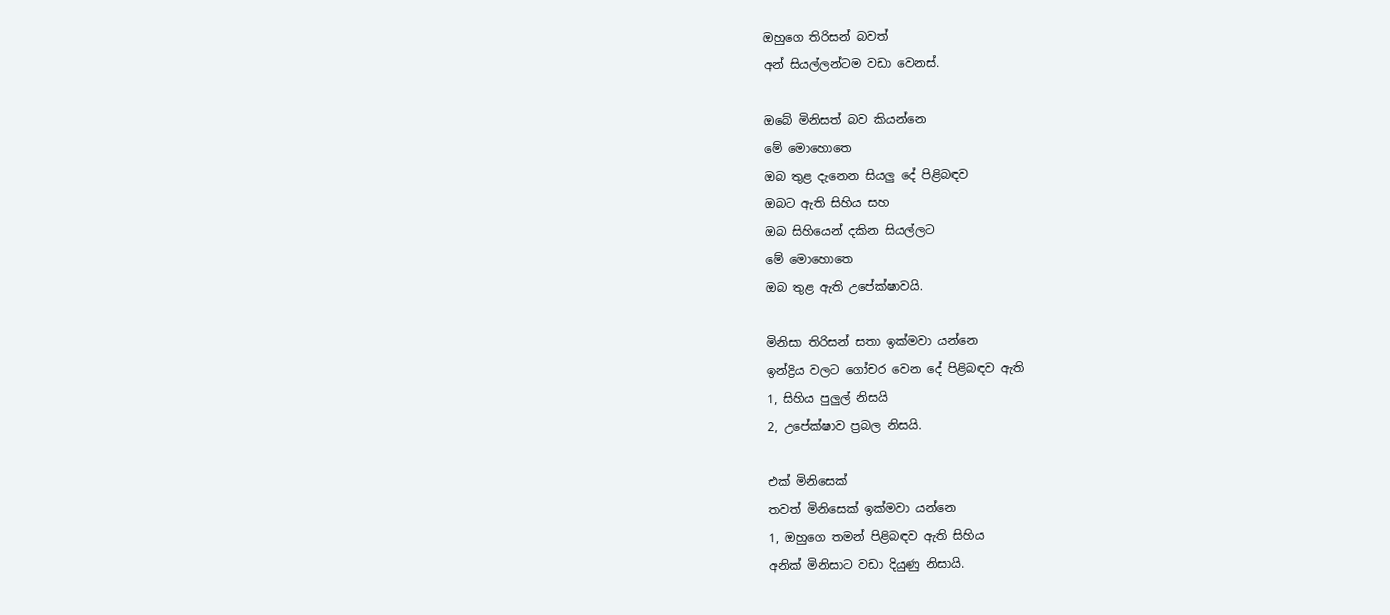ඔහුගෙ තිරිසන් බවත්
අන් සියල්ලන්ටම වඩා වෙනස්.

ඔබේ මිනිසත් බව කියන්නෙ
මේ මොහොතෙ
ඔබ තුළ දැනෙන සියලු දේ පිළිබඳව
ඔබට ඇති සිහිය සහ
ඔබ සිහියෙන් දකින සියල්ලට
මේ මොහොතෙ
ඔබ තුළ ඇති උපේක්ෂාවයි.

මිනිසා තිරිසන් සතා ඉක්මවා යන්නෙ
ඉන්ද්‍රිය වලට ගෝචර වෙන දේ පිළිබඳව ඇති
1, සිහිය පුලුල් නිසයි
2, උපේක්ෂාව ප්‍රබල නිසයි.

එක් මිනිසෙක්
තවත් මිනිසෙක් ඉක්මවා යන්නෙ
1, ඔහුගෙ තමන් පිළිබඳව ඇති සිහිය
අනික් මිනිසාට වඩා දියුණු නිසායි.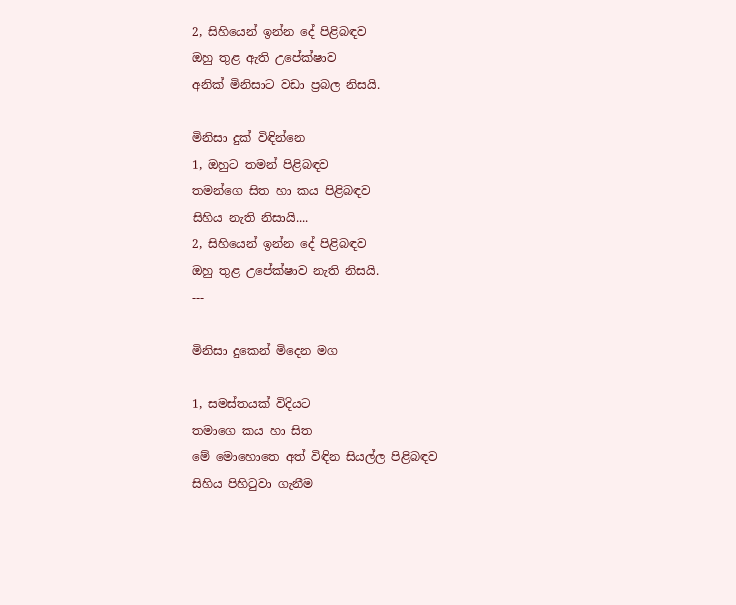2, සිහියෙන් ඉන්න දේ පිළිබඳව
ඔහු තුළ ඇති උපේක්ෂාව
අනික් මිනිසාට වඩා ප්‍රබල නිසයි.

මිනිසා දුක් විඳින්නෙ
1, ඔහුට තමන් පිළිබඳව
තමන්ගෙ සිත හා කය පිළිබඳව
සිහිය නැති නිසායි....
2, සිහියෙන් ඉන්න දේ පිළිබඳව
ඔහු තුළ උපේක්ෂාව නැති නිසයි.
---

මිනිසා දුකෙන් මිදෙන මග

1, සමස්තයක් විදියට
තමාගෙ කය හා සිත
මේ මොහොතෙ අත් විඳින සියල්ල පිළිබඳව
සිහිය පිහිටුවා ගැනීම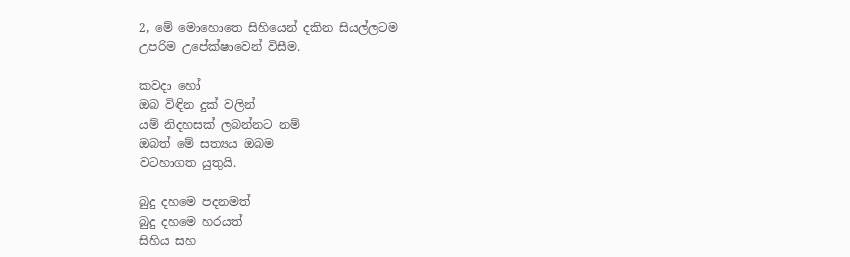2, මේ මොහොතෙ සිහියෙන් දකින සියල්ලටම
උපරිම උපේක්ෂාවෙන් විසීම.

කවදා හෝ
ඔබ විඳින දුක් වලින්
යම් නිදහසක් ලබන්නට නම්
ඔබත් මේ සත්‍යය ඔබම
වටහාගත යුතුයි.

බුදු දහමෙ පදනමත්
බුදු දහමෙ හරයත්
සිහිය සහ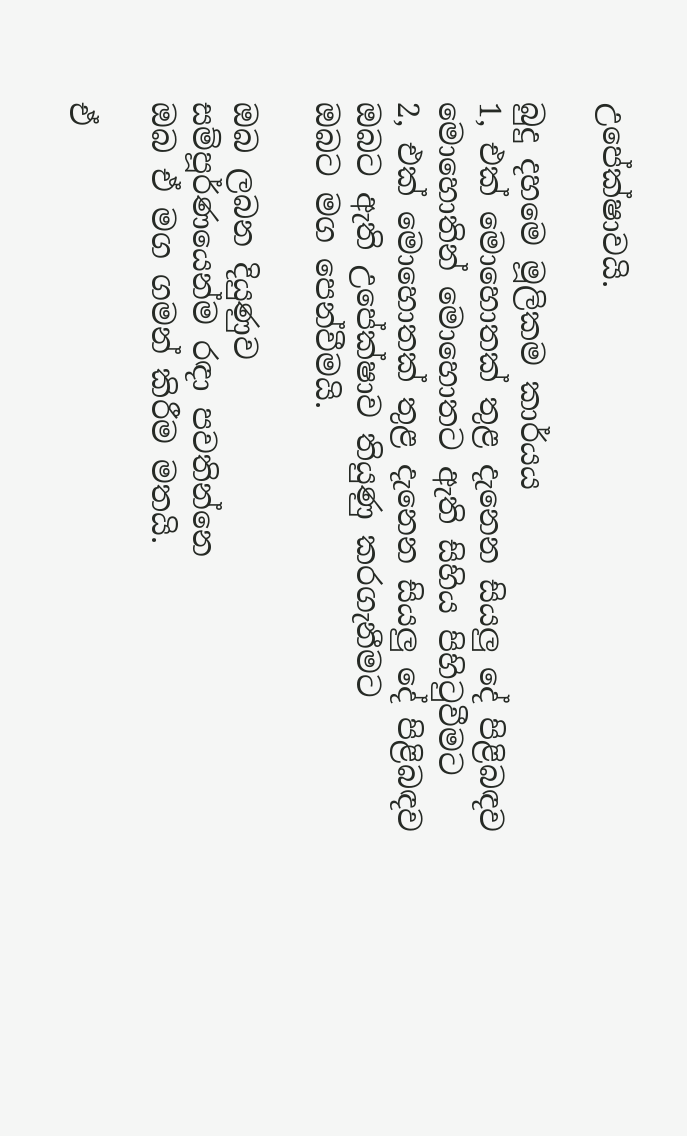උපේක්ෂාවයි.

බුදු දහමෙ මූලිකම කාර්යය
1, එක් මොහොතක් තුළ දැනෙන සියලු දේ පිළිබඳව
මොහොතින් මොහොතට ඇති සිහිය පිහිටුවීමට
2, එක් මොහොතක් තුළ දැනෙන සියලු දේ පිළිබඳව
ඔබට ඇති උපේක්ෂාව තියුණු කරගැනීමට
ඔබට මග පෙන්වීමයි.

ඔබ ලබන දියුණුව
සම්පූර්ණයෙන්ම රඳා පවතින්නෙ
ඔබ ඒ මග ගමන් කිරීම මතයි.

ඒ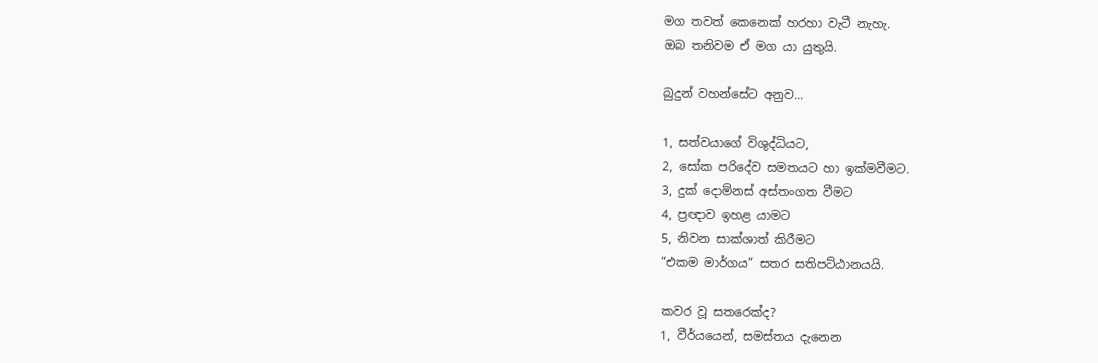මග තවත් කෙනෙක් හරහා වැටී නැහැ.
ඔබ තනිවම ඒ මග යා යුතුයි.

බුදුන් වහන්සේට අනුව...

1, සත්වයාගේ විශුද්ධියට,
2, සෝක පරිදේව සමතයට හා ඉක්මවීමට.
3, දුක් දොම්නස් අස්තංගත වීමට
4, ප්‍රඥාව ඉහළ යාමට
5, නිවන සාක්ශාත් කිරීමට
“එකම මාර්ගය” සතර සතිපට්ඨානයයි.

කවර වූ සතරෙක්ද?
1, වීර්යයෙන්, සමස්තය දැනෙන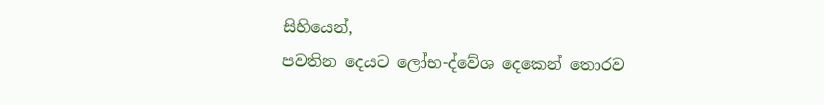සිහියෙන්,
පවතින දෙයට ලෝභ-ද්වේශ දෙකෙන් තොරව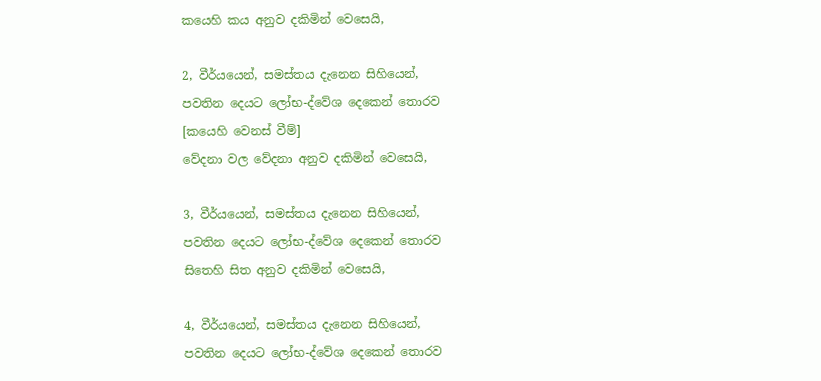කයෙහි කය අනුව දකිමින් වෙසෙයි,

2, වීර්යයෙන්, සමස්තය දැනෙන සිහියෙන්,
පවතින දෙයට ලෝභ-ද්වේශ දෙකෙන් තොරව
[කයෙහි වෙනස් වීම්]
වේදනා වල වේදනා අනුව දකිමින් වෙසෙයි,

3, වීර්යයෙන්, සමස්තය දැනෙන සිහියෙන්,
පවතින දෙයට ලෝභ-ද්වේශ දෙකෙන් තොරව
සිතෙහි සිත අනුව දකිමින් වෙසෙයි,

4, වීර්යයෙන්, සමස්තය දැනෙන සිහියෙන්,
පවතින දෙයට ලෝභ-ද්වේශ දෙකෙන් තොරව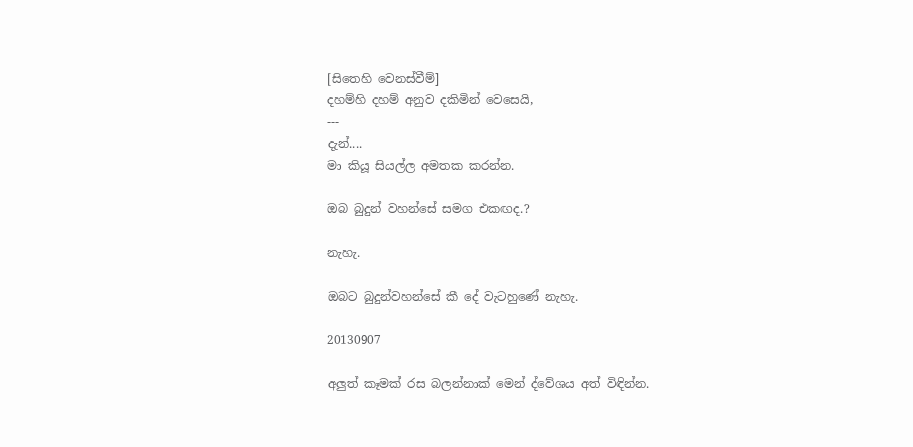[සිතෙහි වෙනස්වීම්]
දහම්හි දහම් අනුව දකිමින් වෙසෙයි,
---
දැන්....
මා කියූ සියල්ල අමතක කරන්න.

ඔබ බුදුන් වහන්සේ සමග එකඟද.?

නැහැ.

ඔබට බුදුන්වහන්සේ කී දේ වැටහුණේ නැහැ.

20130907

අලුත් කෑමක් රස බලන්නාක් මෙන් ද්වේශය අත් විඳින්න.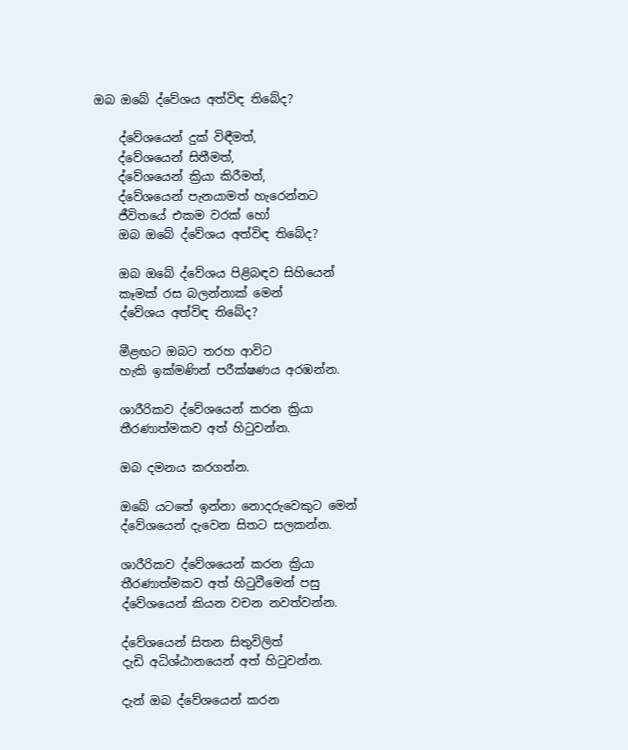ඔබ ඔබේ ද්වේශය අත්විඳ තිබේද?

    ද්වේශයෙන් දුක් විඳීමත්,
    ද්වේශයෙන් සිතීමත්,
    ද්වේශයෙන් ක්‍රියා කිරීමත්,
    ද්වේශයෙන් පැනයාමත් හැරෙන්නට
    ජීවිතයේ එකම වරක් හෝ
    ඔබ ඔබේ ද්වේශය අත්විඳ තිබේද?

    ඔබ ඔබේ ද්වේශය පිළිබඳව සිහියෙන්
    කෑමක් රස බලන්නාක් මෙන්
    ද්වේශය අත්විඳ තිබේද?

    මීළඟට ඔබට තරහ ආවිට
    හැකි ඉක්මණින් පරීක්ෂණය අරඹන්න.

    ශාරීරිකව ද්වේශයෙන් කරන ක්‍රියා
    තීරණාත්මකව අත් හිටුවන්න.

    ඔබ දමනය කරගන්න.

    ඔබේ යටතේ ඉන්නා නොදරුවෙකුට මෙන්
    ද්වේශයෙන් දැවෙන සිතට සලකන්න.

    ශාරීරිකව ද්වේශයෙන් කරන ක්‍රියා
    තීරණාත්මකව අත් හිටුවීමෙන් පසු
    ද්වේශයෙන් කියන වචන නවත්වන්න.

    ද්වේශයෙන් සිතන සිතුවිලිත්
    දැඩි අධිශ්ඨානයෙන් අත් හිටුවන්න.

    දැන් ඔබ ද්වේශයෙන් කරන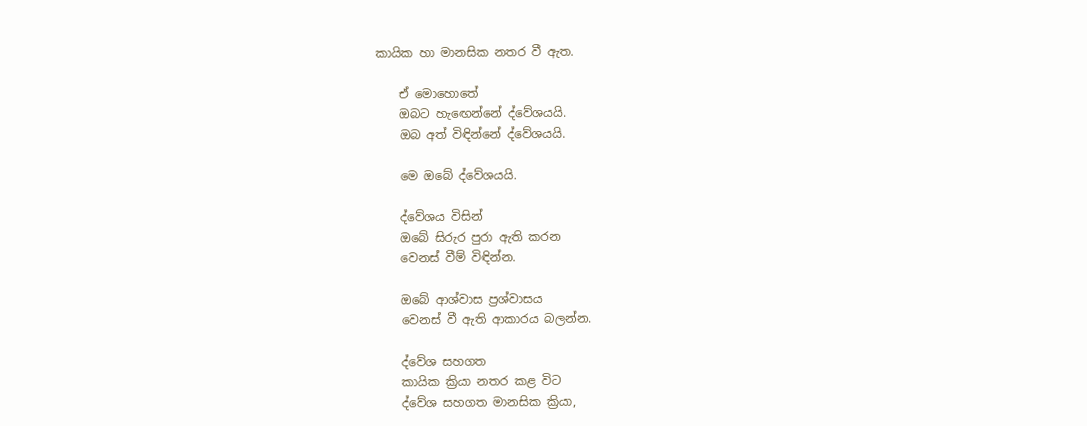කායික හා මානසික නතර වී ඇත.

    ඒ මොහොතේ
    ඔබට හැඟෙන්නේ ද්වේශයයි.
    ඔබ අත් විඳින්නේ ද්වේශයයි.

    මෙ ඔබේ ද්වේශයයි.

    ද්වේශය විසින්
    ඔබේ සිරුර පුරා ඇති කරන
    වෙනස් වීම් විඳින්න.

    ඔබේ ආශ්වාස ප්‍රශ්වාසය
    වෙනස් වී ඇති ආකාරය බලන්න.

    ද්වේශ සහගත
    කායික ක්‍රියා නතර කළ විට
    ද්වේශ සහගත මානසික ක්‍රියා,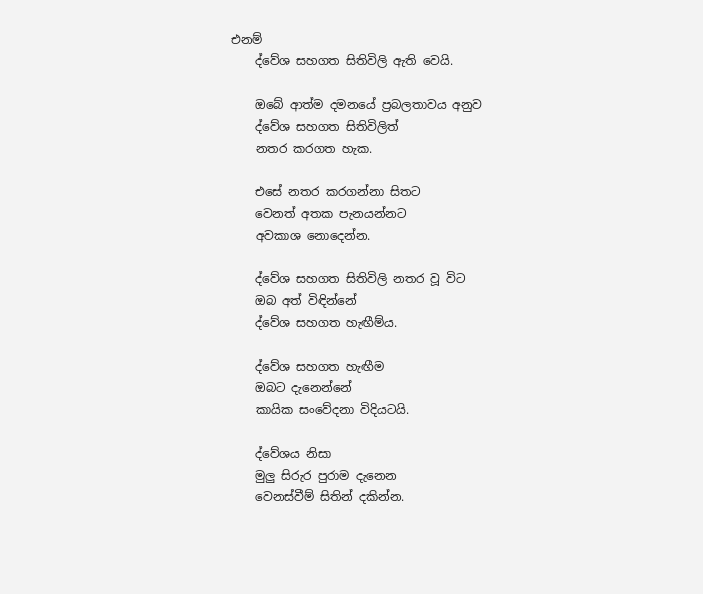එනම්
    ද්වේශ සහගත සිතිවිලි ඇති වෙයි.

    ඔබේ ආත්ම දමනයේ ප්‍රබලතාවය අනුව
    ද්වේශ සහගත සිතිවිලිත්
    නතර කරගත හැක.

    එසේ නතර කරගන්නා සිතට
    වෙනත් අතක පැනයන්නට
    අවකාශ නොදෙන්න.

    ද්වේශ සහගත සිතිවිලි නතර වූ විට
    ඔබ අත් විඳින්නේ
    ද්වේශ සහගත හැඟීම්ය.

    ද්වේශ සහගත හැඟීම
    ඔබට දැනෙන්නේ
    කායික සංවේදනා විදියටයි.

    ද්වේශය නිසා
    මුලු සිරුර පුරාම දැනෙන
    වෙනස්වීම් සිතින් දකින්න.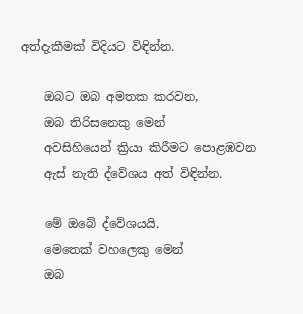අත්දැකීමක් විදියට විඳින්න.

    ඔබට ඔබ අමතක කරවන,
    ඔබ තිරිසනෙකු මෙන්
    අවසිහියෙන් ක්‍රියා කිරීමට පොළඹවන
    ඇස් නැති ද්වේශය අත් විඳින්න.

    මේ ඔබේ ද්වේශයයි.
    මෙතෙක් වහලෙකු මෙන්
    ඔබ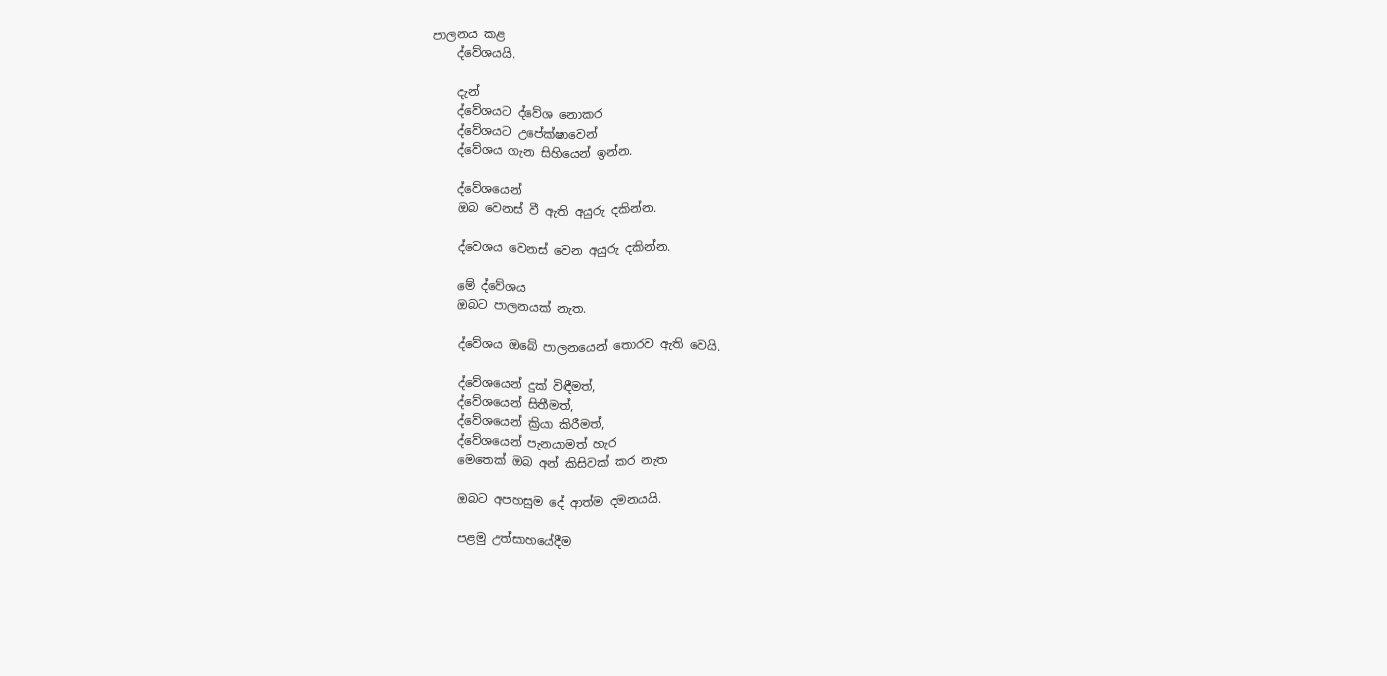පාලනය කළ
    ද්වේශයයි.

    දැන්
    ද්වේශයට ද්වේශ නොකර
    ද්වේශයට උපේක්ෂාවෙන්
    ද්වේශය ගැන සිහියෙන් ඉන්න.

    ද්වේශයෙන්
    ඔබ වෙනස් වී ඇති අයුරු දකින්න.

    ද්වෙශය වෙනස් වෙන අයුරු දකින්න.

    මේ ද්වේශය
    ඔබට පාලනයක් නැත.

    ද්වේශය ඔබේ පාලනයෙන් තොරව ඇති වෙයි.

    ද්වේශයෙන් දුක් විඳීමත්,
    ද්වේශයෙන් සිතීමත්,
    ද්වේශයෙන් ක්‍රියා කිරීමත්,
    ද්වේශයෙන් පැනයාමත් හැර
    මෙතෙක් ඔබ අන් කිසිවක් කර නැත

    ඔබට අපහසුම දේ ආත්ම දමනයයි.

    පළමු උත්සාහයේදීම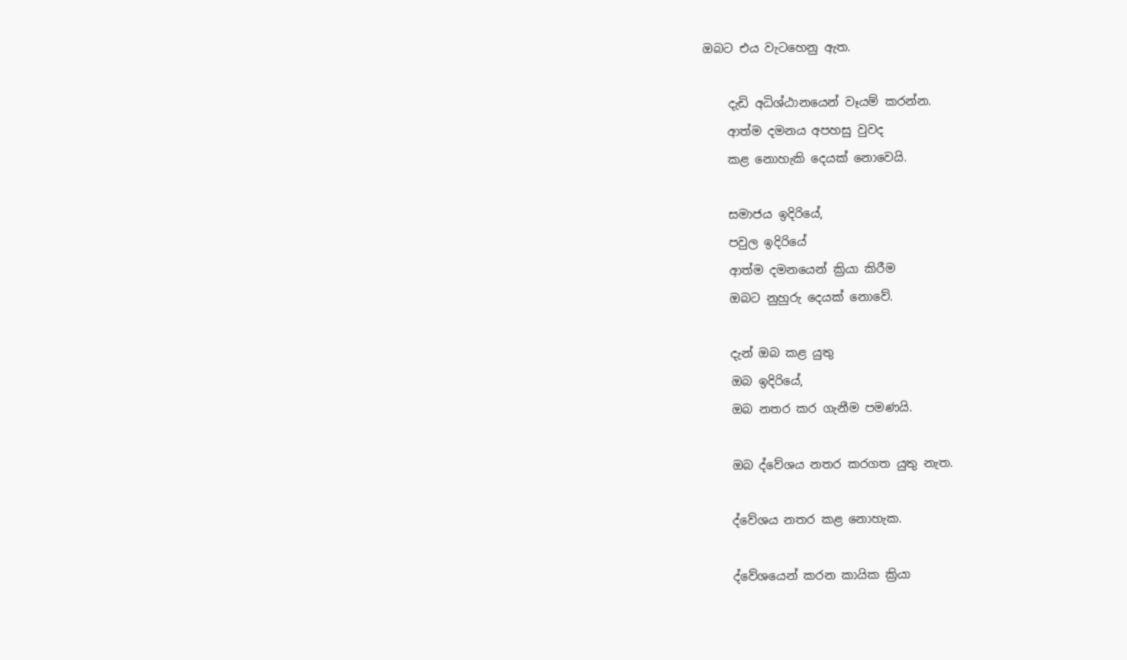ඔබට එය වැටහෙනු ඇත.

    දැඩි අධිශ්ඨානයෙන් වෑයම් කරන්න.
    ආත්ම දමනය අපහසු වුවද
    කළ නොහැකි දෙයක් නොවෙයි.

    සමාජය ඉදිරියේ,
    පවුල ඉදිරියේ
    ආත්ම දමනයෙන් ක්‍රියා කිරීම
    ඔබට නුහුරු දෙයක් නොවේ.

    දැන් ඔබ කළ යුතු
    ඔබ ඉදිරියේ,
    ඔබ නතර කර ගැනීම පමණයි.

    ඔබ ද්වේශය නතර කරගත යුතු නැත.

    ද්වේශය නතර කළ නොහැක.

    ද්වේශයෙන් කරන කායික ක්‍රියා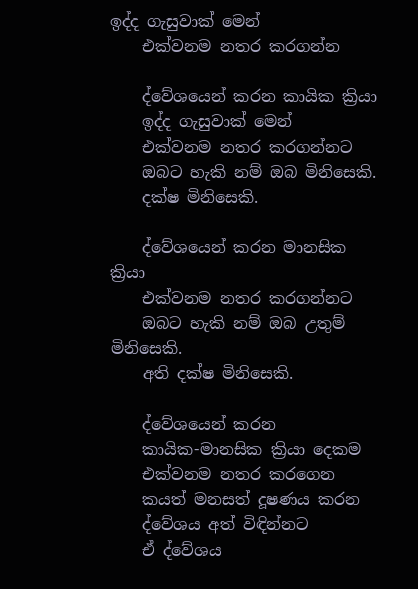ඉද්ද ගැසුවාක් මෙන්
    එක්වනම නතර කරගන්න

    ද්වේශයෙන් කරන කායික ක්‍රියා
    ඉද්ද ගැසුවාක් මෙන්
    එක්වනම නතර කරගන්නට
    ඔබට හැකි නම් ඔබ මිනිසෙකි.
    දක්ෂ මිනිසෙකි.

    ද්වේශයෙන් කරන මානසික ක්‍රියා
    එක්වනම නතර කරගන්නට
    ඔබට හැකි නම් ඔබ උතුම් මිනිසෙකි.
    අති දක්ෂ මිනිසෙකි.

    ද්වේශයෙන් කරන
    කායික-මානසික ක්‍රියා දෙකම
    එක්වනම නතර කරගෙන
    කයත් මනසත් දූෂණය කරන
    ද්වේශය අත් විඳින්නට
    ඒ ද්වේශය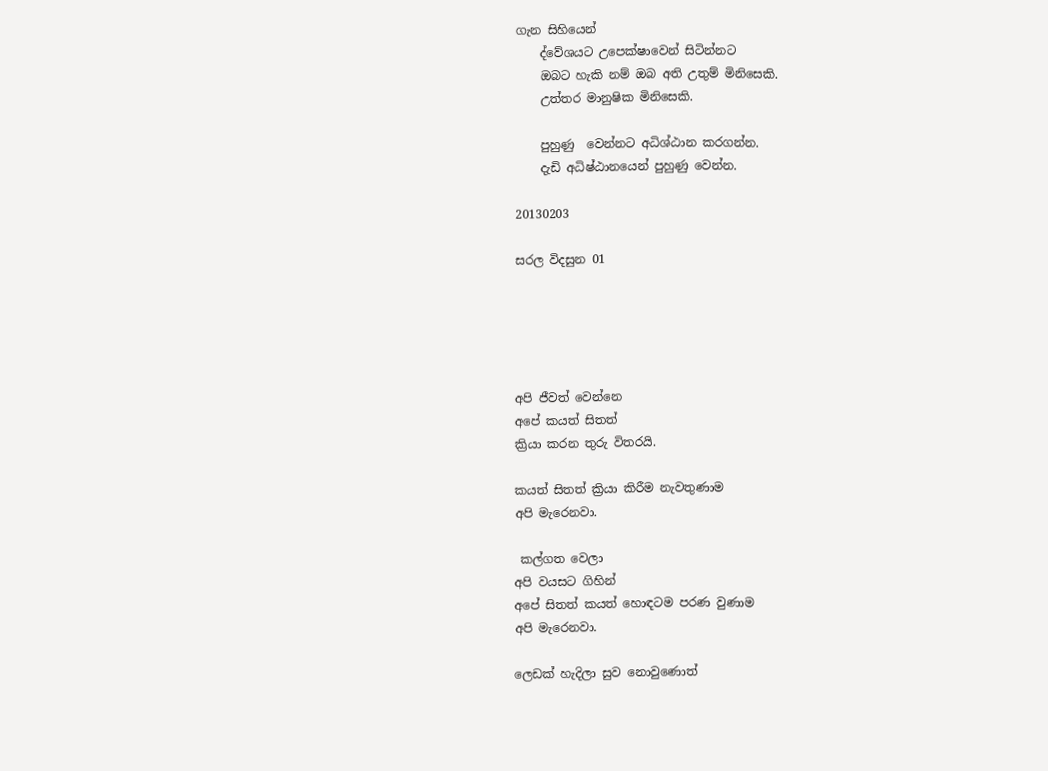ගැන සිහියෙන්
    ද්වේශයට උපෙක්ෂාවෙන් සිටින්නට
    ඔබට හැකි නම් ඔබ අති උතුම් මිනිසෙකි.
    උත්තර මානුෂික මිනිසෙකි.

    පුහුණු  වෙන්නට අධිශ්ඨාන කරගන්න.
    දැඩි අධිෂ්ඨානයෙන් පුහුණු වෙන්න.

20130203

සරල විදසුන 01





අපි ජීවත් වෙන්නෙ
අපේ කයත් සිතත්
ක්‍රියා කරන තුරු විතරයි.

කයත් සිතත් ක්‍රියා කිරීම නැවතුණාම
අපි මැරෙනවා.

 කල්ගත වෙලා
අපි වයසට ගිහින්
අපේ සිතත් කයත් හොඳටම පරණ වුණාම
අපි මැරෙනවා.

ලෙඩක් හැදිලා සුව නොවුණොත්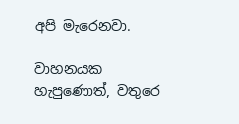අපි මැරෙනවා.

වාහනයක හැපුණොත්, වතුරෙ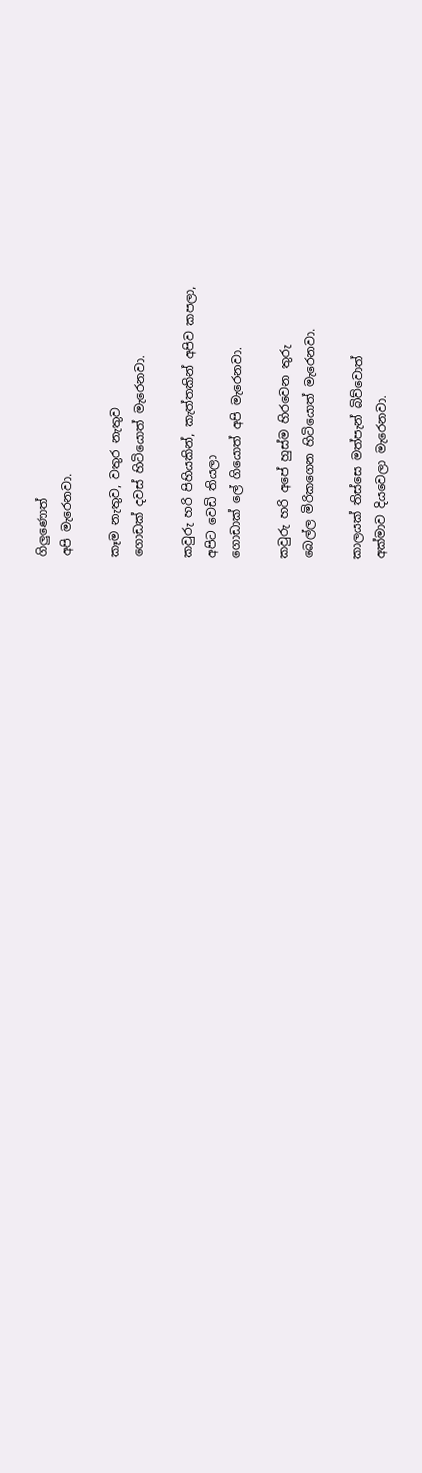ගිලුණොත්
අපි මැරෙනවා.

කෑම නැතුව, වතුර නැතුව
ගොඩක් දවස් හිටියොත් මැරෙනවා.

කවුරු හරි පිහියකින්, කැත්තකින් අපිව කපලා,
අපිට වෙඩි තියලා
ගොඩාක් ලේ ගියොත් අපි මැරෙනවා.

කවුරු හරි අපේ හුස්ම හිරවෙන තුරු
බෙල්ල මිරිකගෙන හිටියොත් මැරෙනවා.

කාලයක් තිස්සෙ මත්පැන් බිව්වොත්
අක්මාව දියවෙලා මැරෙනවා.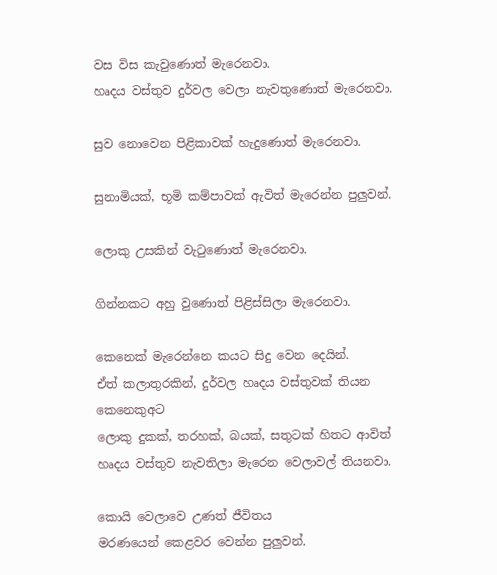වස විස කැවුණොත් මැරෙනවා.
හෘදය වස්තුව දුර්වල වෙලා නැවතුණොත් මැරෙනවා.

සුව නොවෙන පිළිකාවක් හැදුණොත් මැරෙනවා.

සුනාමියක්, භූමි කම්පාවක් ඇවිත් මැරෙන්න පුලුවන්.

ලොකු උසකින් වැටුණොත් මැරෙනවා.

ගින්නකට අහු වුණොත් පිළිස්සිලා මැරෙනවා.

කෙනෙක් මැරෙන්නෙ කයට සිදු වෙන දෙයින්.
ඒත් කලාතුරකින්, දුර්වල හෘදය වස්තුවක් තියන කෙනෙකුඅට
ලොකු දුකක්, තරහක්, බයක්, සතුටක් හිතට ආවිත්
හෘදය වස්තුව නැවතිලා මැරෙන වෙලාවල් තියනවා.

කොයි වෙලාවෙ උණත් ජීවිතය
මරණයෙන් කෙළවර වෙන්න පුලුවන්.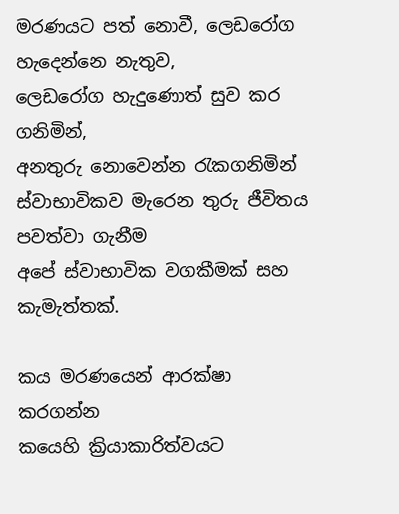මරණයට පත් නොවී, ලෙඩරෝග හැදෙන්නෙ නැතුව,
ලෙඩරෝග හැදුණොත් සුව කර ගනිමින්,
අනතුරු නොවෙන්න රැකගනිමින්
ස්වාභාවිකව මැරෙන තුරු ජීවිතය පවත්වා ගැනීම
අපේ ස්වාභාවික වගකීමක් සහ කැමැත්තක්.

කය මරණයෙන් ආරක්ෂා කරගන්න
කයෙහි ක්‍රියාකාරිත්වයට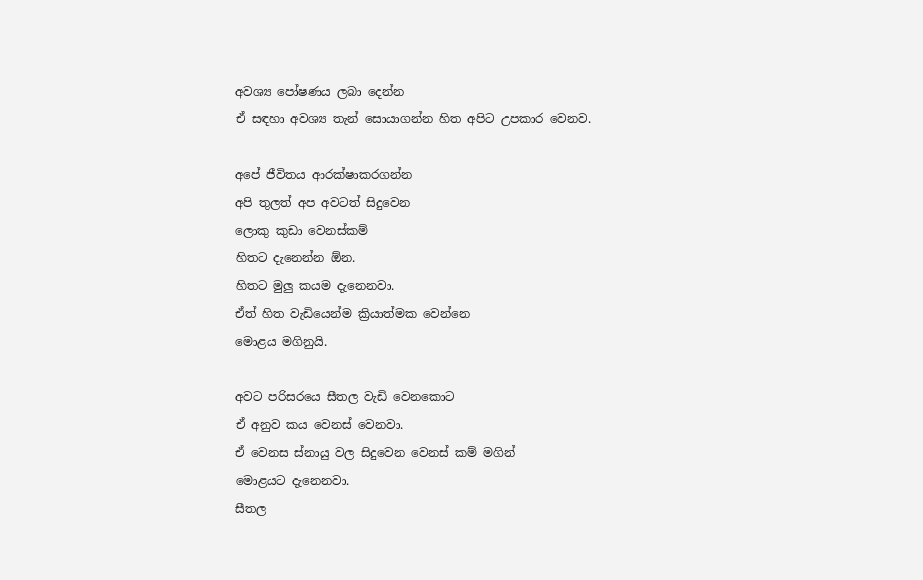අවශ්‍ය පෝෂණය ලබා දෙන්න
ඒ සඳහා අවශ්‍ය තැන් සොයාගන්න හිත අපිට උපකාර වෙනව.

අපේ ජීවිතය ආරක්ෂාකරගන්න
අපි තුලත් අප අවටත් සිදුවෙන
ලොකු කුඩා වෙනස්කම්
හිතට දැනෙන්න ඕන.
හිතට මුලු කයම දැනෙනවා.
ඒත් හිත වැඩියෙන්ම ක්‍රියාත්මක වෙන්නෙ
මොළය මගිනුයි.

අවට පරිසරයෙ සීතල වැඩි වෙනකොට
ඒ අනුව කය වෙනස් වෙනවා.
ඒ වෙනස ස්නායු වල සිදුවෙන වෙනස් කම් මගින්
මොළයට දැනෙනවා.
සීතල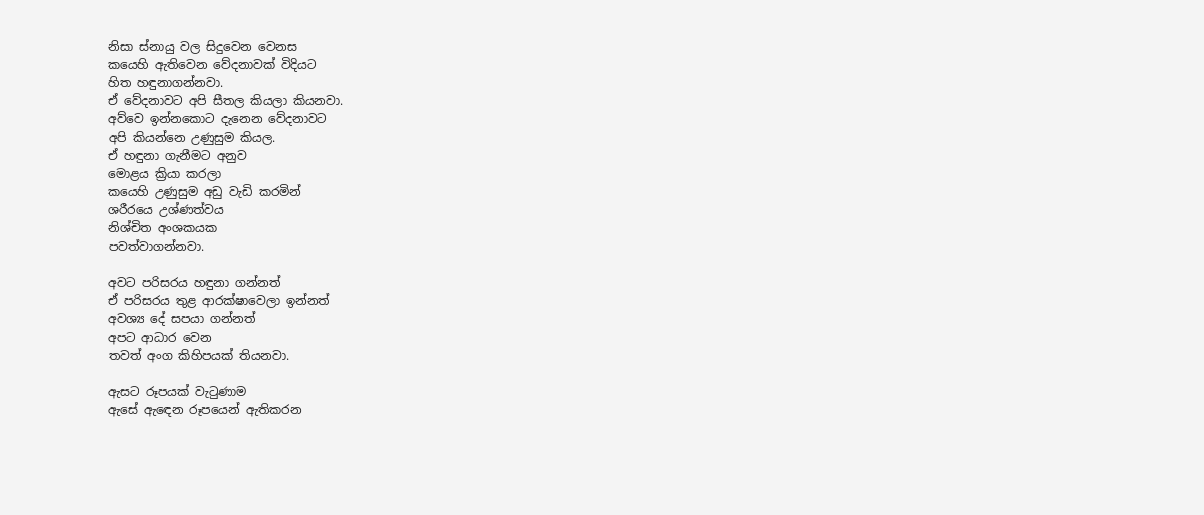නිසා ස්නායු වල සිදුවෙන වෙනස
කයෙහි ඇතිවෙන වේදනාවක් විදියට
හිත හඳුනාගන්නවා.
ඒ වේදනාවට අපි සීතල කියලා කියනවා.
අව්වෙ ඉන්නකොට දැනෙන වේදනාවට
අපි කියන්නෙ උණුසුම කියල.
ඒ හඳුනා ගැනීමට අනුව
මොළය ක්‍රියා කරලා
කයෙහි උණුසුම අඩු වැඩි කරමින්
ශරීරයෙ උශ්ණත්වය
නිශ්‍චිත අංශකයක
පවත්වාගන්නවා.

අවට පරිසරය හඳුනා ගන්නත්
ඒ පරිසරය තුළ ආරක්ෂාවෙලා ඉන්නත්
අවශ්‍ය දේ සපයා ගන්නත්
අපට ආධාර වෙන
තවත් අංග කිහිපයක් තියනවා.

ඇසට රූපයක් වැටුණාම
ඇසේ ඇඳෙන රූපයෙන් ඇතිකරන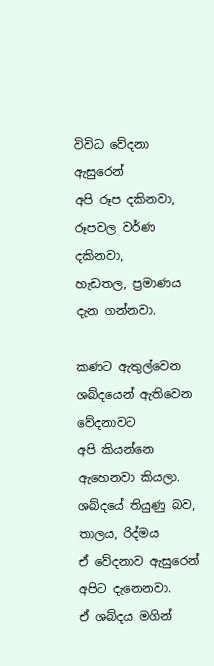විවිධ වේදනා ඇසුරෙන්
අපි රූප දකිනවා, රූපවල වර්ණ දකිනවා,
හැඩතල, ප්‍රමාණය දැන ගන්නවා.

කණට ඇතුල්වෙන ශබ්දයෙන් ඇතිවෙන වේදනාවට
අපි කියන්නෙ ඇහෙනවා කියලා.
ශබ්දයේ තියුණු බව, තාලය, රිද්මය
ඒ වේදනාව ඇසුරෙන් අපිට දැනෙනවා.
ඒ ශබ්දය මගින්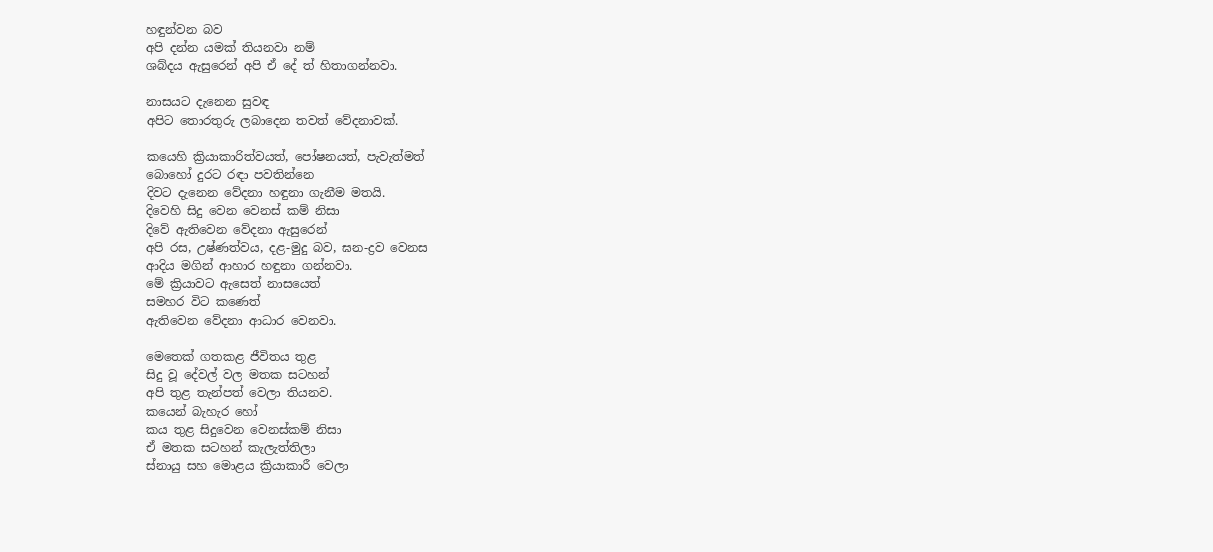හඳුන්වන බව
අපි දන්න යමක් තියනවා නම්
ශබ්දය ඇසුරෙන් අපි ඒ දේ ත් හිතාගන්නවා.

නාසයට දැනෙන සුවඳ
අපිට තොරතුරු ලබාදෙන තවත් වේදනාවක්.

කයෙහි ක්‍රියාකාරිත්වයත්, පෝෂනයත්, පැවැත්මත්
බොහෝ දුරට රඳා පවතින්නෙ
දිවට දැනෙන වේදනා හඳුනා ගැනීම මතයි.
දිවෙහි සිදු වෙන වෙනස් කම් නිසා
දිවේ ඇතිවෙන වේදනා ඇසුරෙන්
අපි රස, උෂ්ණත්වය, දළ-මුදු බව, ඝන-ද්‍රව වෙනස
ආදිය මගින් ආහාර හඳුනා ගන්නවා.
මේ ක්‍රියාවට ඇසෙත් නාසයෙත්
සමහර විට කණෙත්
ඇතිවෙන වේදනා ආධාර වෙනවා.

මෙතෙක් ගතකළ ජීවිතය තුළ
සිදු වූ දේවල් වල මතක සටහන්
අපි තුළ තැන්පත් වෙලා තියනව.
කයෙන් බැහැර හෝ
කය තුළ සිදුවෙන වෙනස්කම් නිසා
ඒ මතක සටහන් කැලැත්තිලා
ස්නායු සහ මොළය ක්‍රියාකාරී වෙලා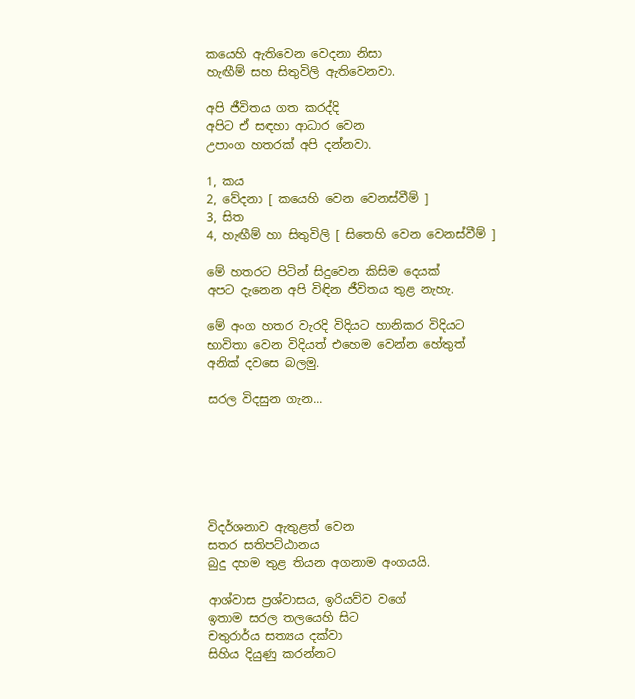කයෙහි ඇතිවෙන වෙදනා නිසා
හැඟීම් සහ සිතුවිලි ඇතිවෙනවා.

අපි ජීවිතය ගත කරද්දි
අපිට ඒ සඳහා ආධාර වෙන
උපාංග හතරක් අපි දන්නවා.

1, කය
2, වේදනා [ කයෙහි වෙන වෙනස්වීම් ]
3, සිත
4, හැඟීම් හා සිතුවිලි [ සිතෙහි වෙන වෙනස්වීම් ]

මේ හතරට පිටින් සිදුවෙන කිසිම දෙයක්
අපට දැනෙන අපි විඳින ජීවිතය තුළ නැහැ.

මේ අංග හතර වැරදි විදියට හානිකර විදියට
භාවිතා වෙන විදියත් එහෙම වෙන්න හේතුත්
අනික් දවසෙ බලමු.

සරල විදසුන ගැන...






විදර්ශනාව ඇතුළත් වෙන
සතර සතිපට්ඨානය
බුදු දහම තුළ තියන අගනාම අංගයයි.

ආශ්වාස ප්‍රශ්වාසය, ඉරියව්ව වගේ
ඉතාම සරල තලයෙහි සිට
චතුරාර්ය සත්‍යය දක්වා
සිහිය දියුණු කරන්නට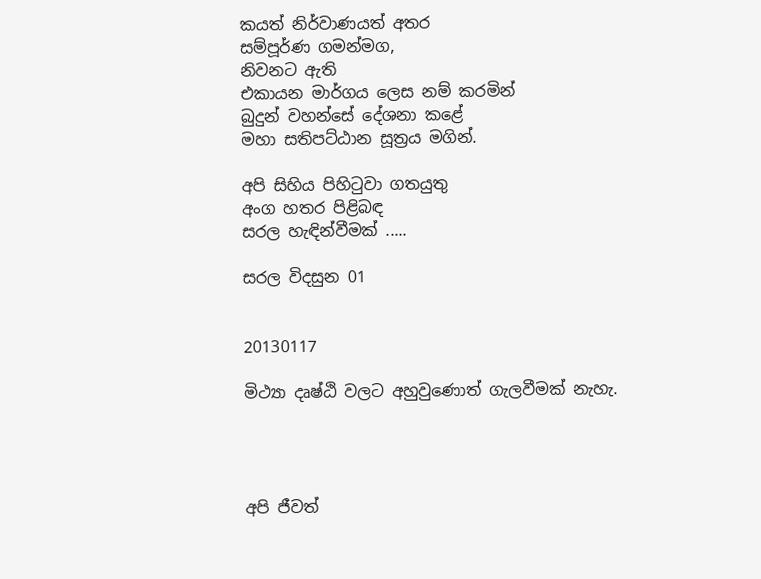කයත් නිර්වාණයත් අතර
සම්පූර්ණ ගමන්මග,
නිවනට ඇති
එකායන මාර්ගය ලෙස නම් කරමින්
බුදුන් වහන්සේ දේශනා කළේ
මහා සතිපට්ඨාන සූත්‍රය මගින්.

අපි සිහිය පිහිටුවා ගතයුතු
අංග හතර පිළිබඳ
සරල හැඳින්වීමක් .....

සරල විදසුන 01


20130117

මිථ්‍යා දෘෂ්ඨි වලට අහුවුණොත් ගැලවීමක් නැහැ.




අපි ජීවත්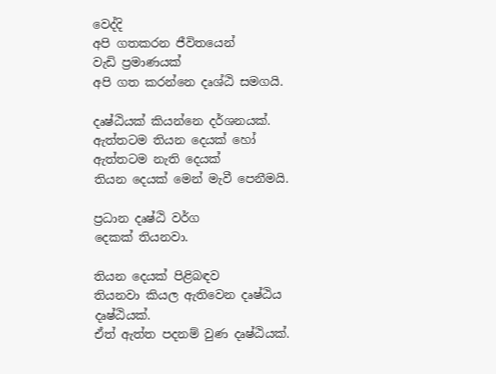වෙද්දි
අපි ගතකරන ජීවිතයෙන්
වැඩි ප්‍රමාණයක්
අපි ගත කරන්නෙ දෘශ්ඨි සමගයි.

දෘෂ්ඨියක් කියන්නෙ දර්ශනයක්.
ඇත්තටම තියන දෙයක් හෝ
ඇත්තටම නැති දෙයක්
තියන දෙයක් මෙන් මැවී පෙනීමයි.

ප්‍රධාන දෘෂ්ඨි වර්ග
දෙකක් තියනවා.

තියන දෙයක් පිළිබඳව
තියනවා කියල ඇතිවෙන දෘෂ්ඨිය
දෘෂ්ඨියක්.
ඒත් ඇත්ත පදනම් වුණ දෘෂ්ඨියක්.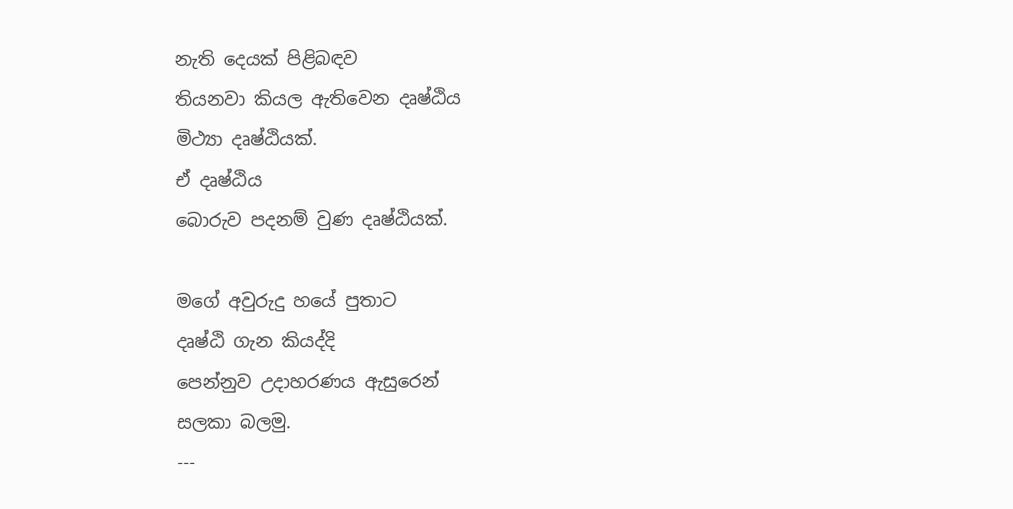නැති දෙයක් පිළිබඳව
තියනවා කියල ඇතිවෙන දෘෂ්ඨිය
මිථ්‍යා දෘෂ්ඨියක්.
ඒ දෘෂ්ඨිය
බොරුව පදනම් වුණ දෘෂ්ඨියක්.

මගේ අවුරුදු හයේ පුතාට
දෘෂ්ඨි ගැන කියද්දි
පෙන්නුව උදාහරණය ඇසුරෙන්
සලකා බලමු.
---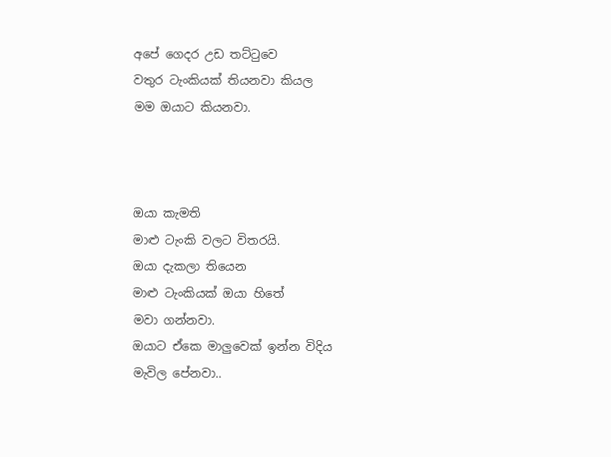අපේ ගෙදර උඩ තට්ටුවෙ
වතුර ටැංකියක් තියනවා කියල
මම ඔයාට කියනවා.



ඔයා කැමති
මාළු ටැංකි වලට විතරයි.
ඔයා දැකලා තියෙන
මාළු ටැංකියක් ඔයා හිතේ
මවා ගන්නවා.
ඔයාට ඒකෙ මාලුවෙක් ඉන්න විදිය
මැවිල පේනවා..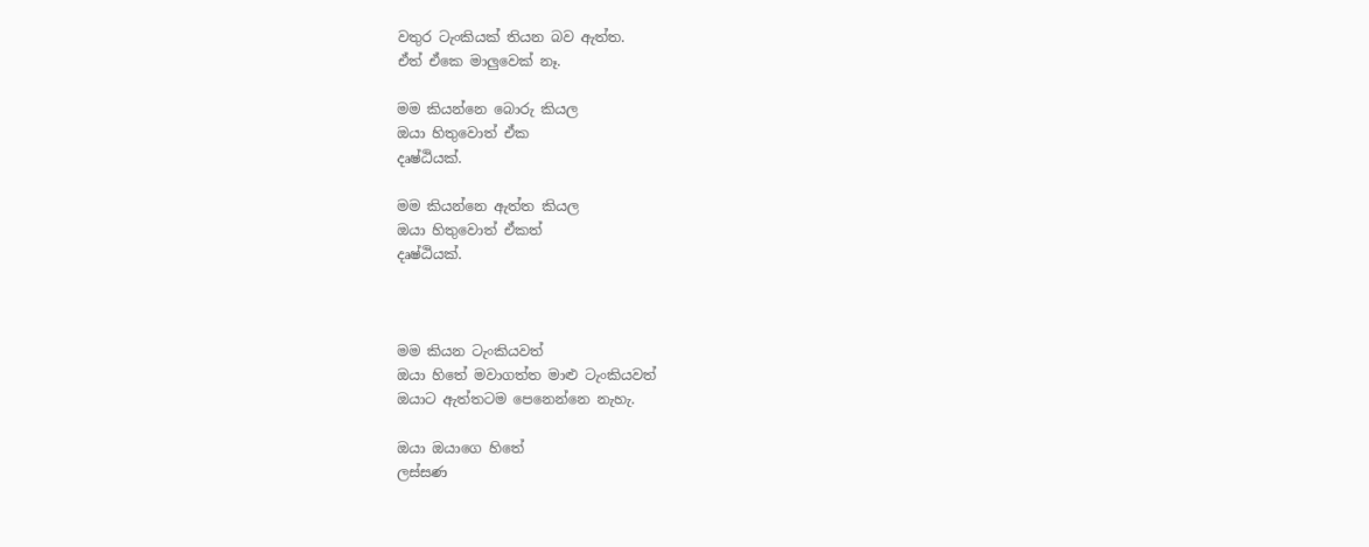වතුර ටැංකියක් තියන බව ඇත්ත.
ඒත් ඒකෙ මාලුවෙක් නෑ.

මම කියන්නෙ බොරු කියල
ඔයා හිතුවොත් ඒක
දෘෂ්ඨියක්.

මම කියන්නෙ ඇත්ත කියල
ඔයා හිතුවොත් ඒකත්
දෘෂ්ඨියක්.



මම කියන ටැංකියවත්
ඔයා හිතේ මවාගත්ත මාළු ටැංකියවත්
ඔයාට ඇත්තටම පෙනෙන්නෙ නැහැ.

ඔයා ඔයාගෙ හිතේ
ලස්සණ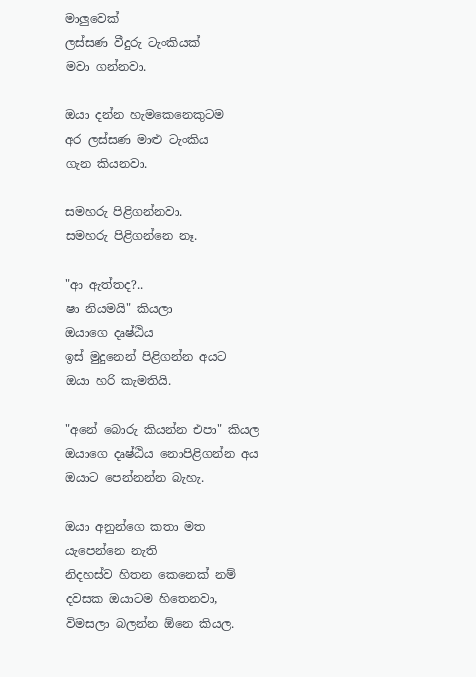මාලුවෙක්
ලස්සණ වීදුරු ටැංකියක්
මවා ගන්නවා.

ඔයා දන්න හැමකෙනෙකුටම
අර ලස්සණ මාළු ටැංකිය
ගැන කියනවා.

සමහරු පිළිගන්නවා.
සමහරු පිළිගන්නෙ නෑ.

"ආ ඇත්තද?..
ෂා නියමයි" කියලා
ඔයාගෙ දෘෂ්ඨිය
ඉස් මුදුනෙන් පිළිගන්න අයට
ඔයා හරි කැමතියි.

"අනේ බොරු කියන්න එපා" කියල
ඔයාගෙ දෘෂ්ඨිය නොපිළිගන්න අය
ඔයාට පෙන්නන්න බැහැ.

ඔයා අනුන්ගෙ කතා මත
යැපෙන්නෙ නැති
නිදහස්ව හිතන කෙනෙක් නම්
දවසක ඔයාටම හිතෙනවා,
විමසලා බලන්න ඕනෙ කියල.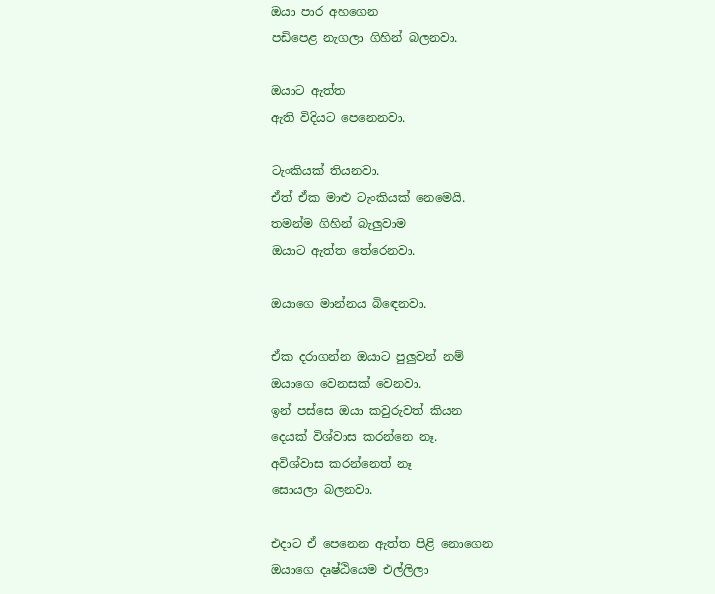ඔයා පාර අහගෙන
පඩිපෙළ නැගලා ගිහින් බලනවා.

ඔයාට ඇත්ත
ඇති විදියට පෙනෙනවා.

ටැංකියක් තියනවා.
ඒත් ඒක මාළු ටැංකියක් නෙමෙයි.
තමන්ම ගිහින් බැලුවාම
ඔයාට ඇත්ත තේරෙනවා.

ඔයාගෙ මාන්නය බිඳෙනවා.

ඒක දරාගන්න ඔයාට පුලුවන් නම්
ඔයාගෙ වෙනසක් වෙනවා.
ඉන් පස්සෙ ඔයා කවුරුවත් කියන
දෙයක් විශ්වාස කරන්නෙ නෑ.
අවිශ්වාස කරන්නෙත් නෑ
සොයලා බලනවා.

එදාට ඒ පෙනෙන ඇත්ත පිළි නොගෙන
ඔයාගෙ දෘෂ්ඨියෙම එල්ලිලා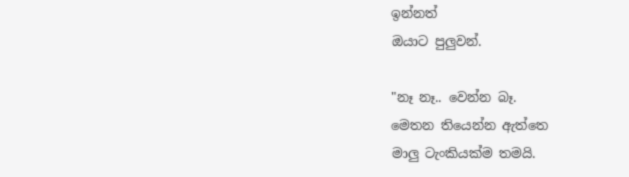ඉන්නත්
ඔයාට පුලුවන්.

"නෑ නෑ.. වෙන්න බෑ.
මෙතන තියෙන්න ඇත්තෙ
මාලු ටැංකියක්ම තමයි.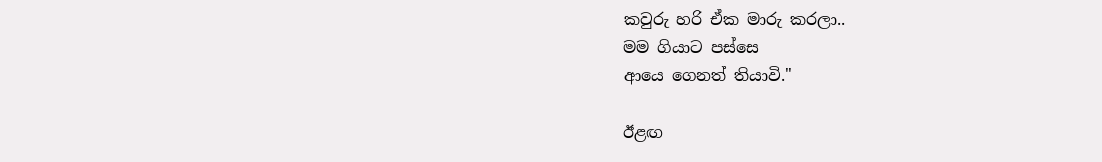කවුරු හරි ඒක මාරු කරලා..
මම ගියාට පස්සෙ
ආයෙ ගෙනත් තියාවි."

ඊළඟ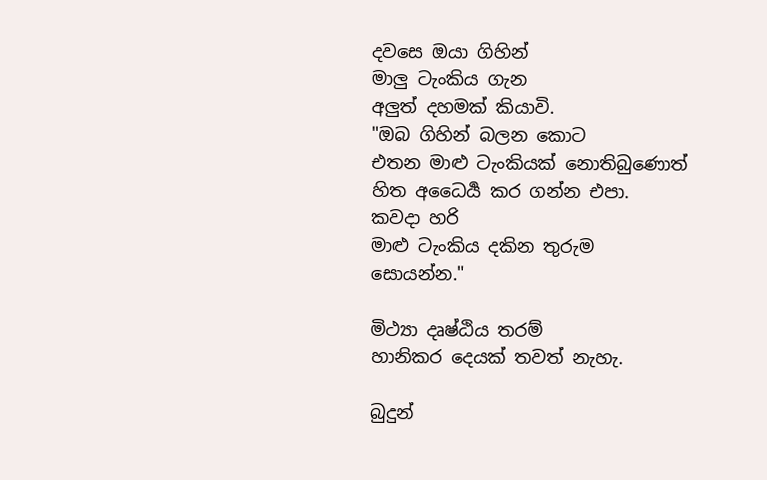දවසෙ ඔයා ගිහින්
මාලු ටැංකිය ගැන
අලුත් දහමක් කියාවි.
"ඔබ ගිහින් බලන කොට
එතන මාළු ටැංකියක් නොතිබුණොත්
හිත අධෛර්‍ය කර ගන්න එපා.
කවදා හරි
මාළු ටැංකිය දකින තුරුම
සොයන්න."

මිථ්‍යා දෘෂ්ඨිය තරම්
හානිකර දෙයක් තවත් නැහැ.

බුදුන්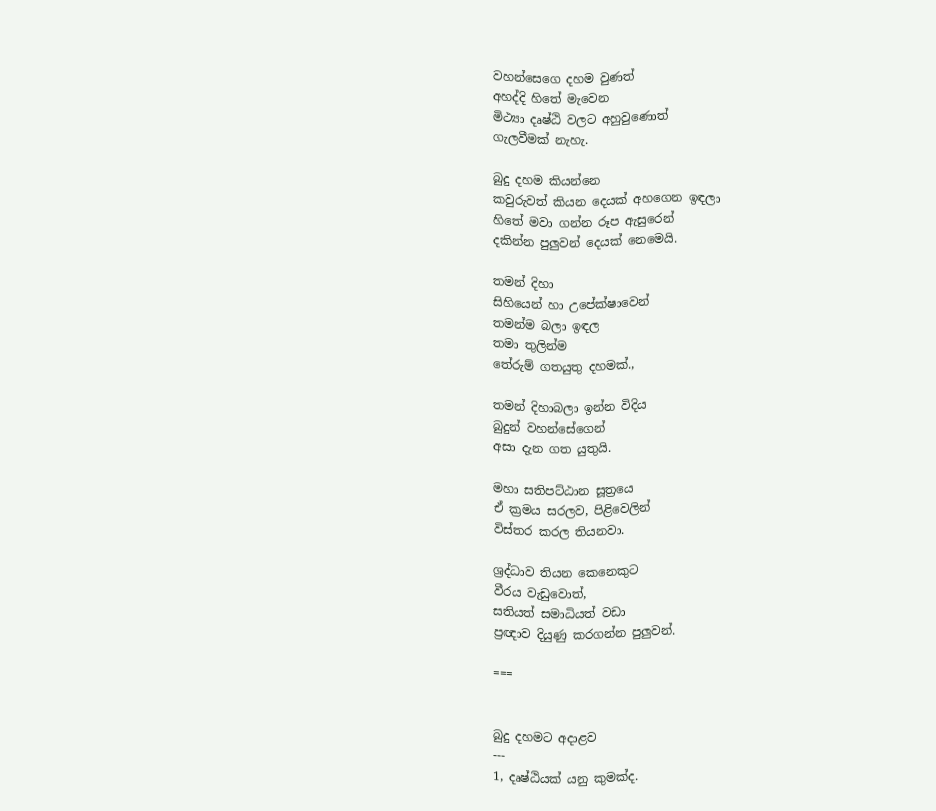වහන්සෙගෙ දහම වුණත්
අහද්දි හිතේ මැවෙන
මිථ්‍යා දෘෂ්ඨි වලට අහුවුණොත්
ගැලවීමක් නැහැ.

බුදු දහම කියන්නෙ
කවුරුවත් කියන දෙයක් අහගෙන ඉඳලා
හිතේ මවා ගන්න රූප ඇසුරෙන්
දකින්න පුලුවන් දෙයක් නෙමෙයි.

තමන් දිහා
සිහියෙන් හා උපේක්ෂාවෙන්
තමන්ම බලා ඉඳල
තමා තුලින්ම
තේරුම් ගතයුතු දහමක්.,

තමන් දිහාබලා ඉන්න විදිය
බුදුන් වහන්සේගෙන්
අසා දැන ගත යුතුයි.

මහා සතිපට්ඨාන සූත්‍රයෙ
ඒ ක්‍රමය සරලව, පිළිවෙලින්
විස්තර කරල තියනවා.

ශ්‍රද්ධාව තියන කෙනෙකුට
වීරය වැඩුවොත්,
සතියත් සමාධියත් වඩා
ප්‍රඥාව දියුණු කරගන්න පුලුවන්.

===


බුදු දහමට අදාළව
---
1, දෘෂ්ඨියක් යනු කුමක්ද.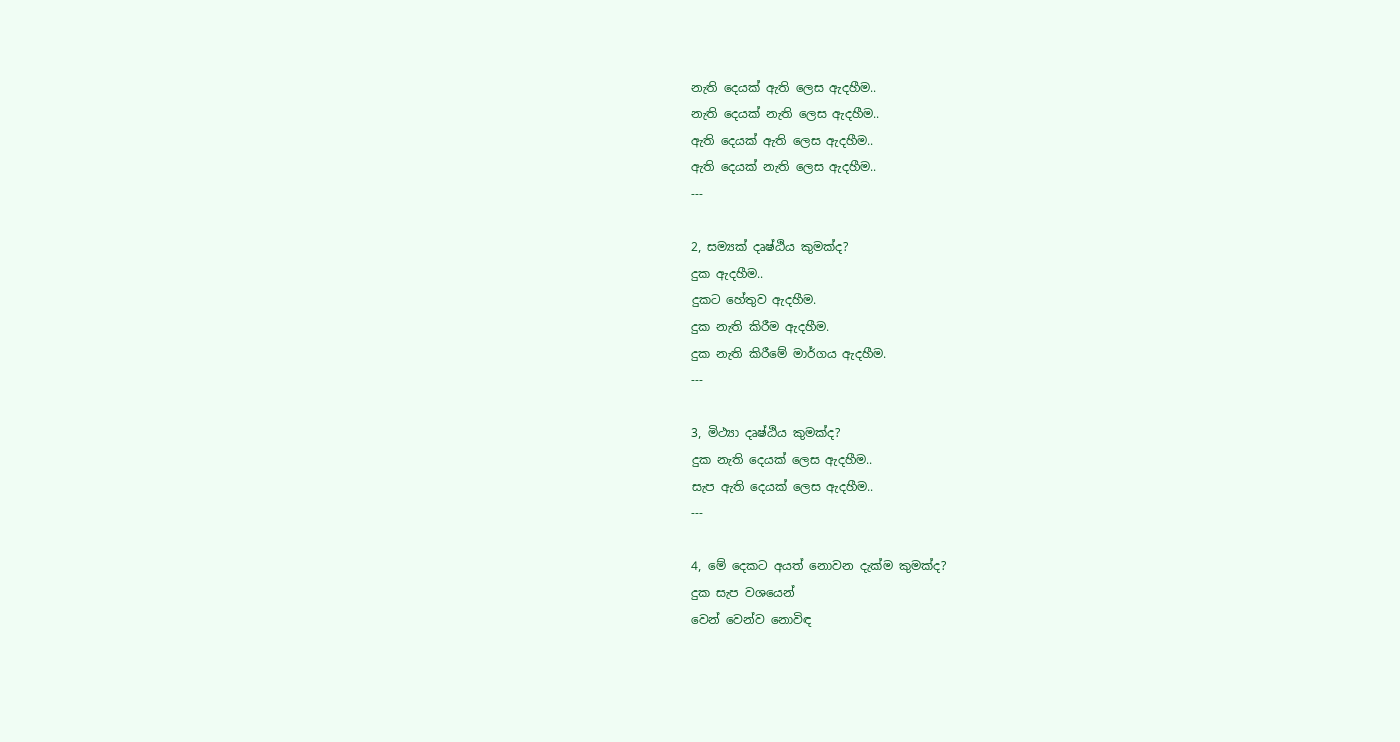නැති දෙයක් ඇති ලෙස ඇදහීම..
නැති දෙයක් නැති ලෙස ඇදහීම..
ඇති දෙයක් ඇති ලෙස ඇදහීම..
ඇති දෙයක් නැති ලෙස ඇදහීම..
---

2, සම්‍යක් දෘෂ්ඨිය කුමක්ද?
දුක ඇදහීම..
දුකට හේතුව ඇදහීම.
දුක නැති කිරීම ඇදහීම.
දුක නැති කිරීමේ මාර්ගය ඇදහීම.
---

3, මිථ්‍යා දෘෂ්ඨිය කුමක්ද?
දුක නැති දෙයක් ලෙස ඇදහීම..
සැප ඇති දෙයක් ලෙස ඇදහීම..
---

4, මේ දෙකට අයත් නොවන දැක්ම කුමක්ද?
දුක සැප වශයෙන්
වෙන් වෙන්ව නොවිඳ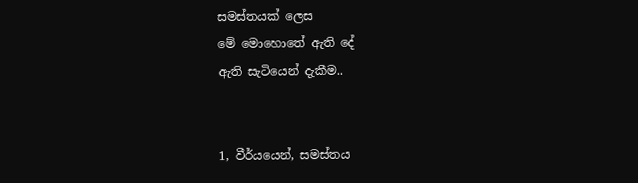සමස්තයක් ලෙස
මේ මොහොතේ ඇති දේ
ඇති සැටියෙන් දැකීම..


1, වීර්යයෙන්, සමස්තය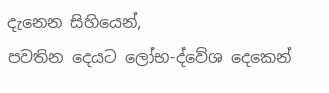දැනෙන සිහියෙන්,
පවතින දෙයට ලෝභ-ද්වේශ දෙකෙන්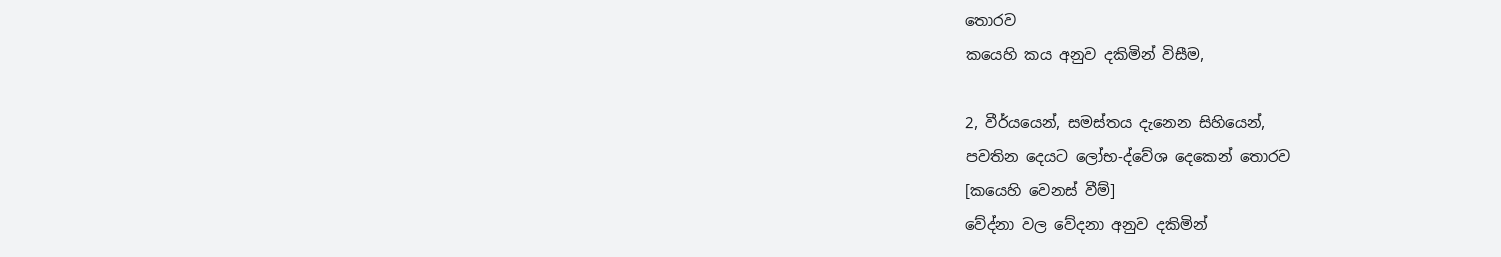තොරව
කයෙහි කය අනුව දකිමින් විසීම,

2, වීර්යයෙන්, සමස්තය දැනෙන සිහියෙන්,
පවතින දෙයට ලෝභ-ද්වේශ දෙකෙන් තොරව
[කයෙහි වෙනස් වීම්]
වේද්නා වල වේදනා අනුව දකිමින්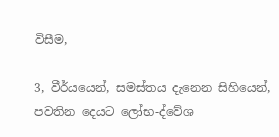විසීම,

3, වීර්යයෙන්, සමස්තය දැනෙන සිහියෙන්,
පවතින දෙයට ලෝභ-ද්වේශ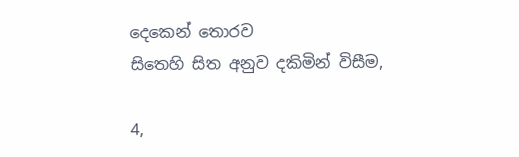දෙකෙන් තොරව
සිතෙහි සිත අනුව දකිමින් විසීම,

4,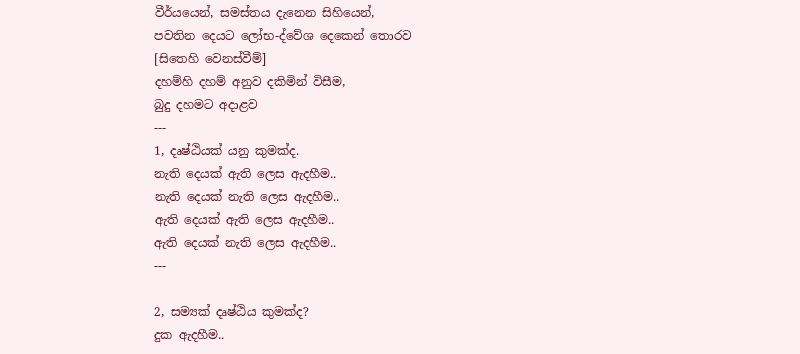වීර්යයෙන්, සමස්තය දැනෙන සිහියෙන්,
පවතින දෙයට ලෝභ-ද්වේශ දෙකෙන් තොරව
[සිතෙහි වෙනස්වීම්]
දහම්හි දහම් අනුව දකිමින් විසීම,
බුදු දහමට අදාළව
---
1, දෘෂ්ඨියක් යනු කුමක්ද.
නැති දෙයක් ඇති ලෙස ඇදහීම..
නැති දෙයක් නැති ලෙස ඇදහීම..
ඇති දෙයක් ඇති ලෙස ඇදහීම..
ඇති දෙයක් නැති ලෙස ඇදහීම..
---

2, සම්‍යක් දෘෂ්ඨිය කුමක්ද?
දුක ඇදහීම..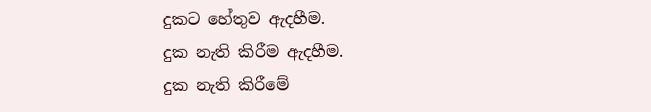දුකට හේතුව ඇදහීම.
දුක නැති කිරීම ඇදහීම.
දුක නැති කිරීමේ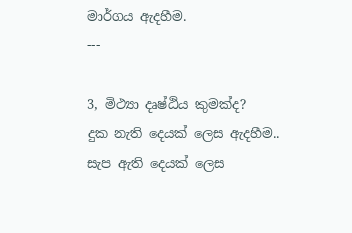මාර්ගය ඇදහීම.
---

3, මිථ්‍යා දෘෂ්ඨිය කුමක්ද?
දුක නැති දෙයක් ලෙස ඇදහීම..
සැප ඇති දෙයක් ලෙස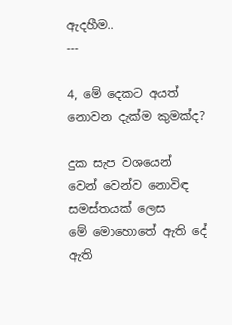ඇදහීම..
---

4, මේ දෙකට අයත් නොවන දැක්ම කුමක්ද?

දුක සැප වශයෙන්
වෙන් වෙන්ව නොවිඳ
සමස්තයක් ලෙස
මේ මොහොතේ ඇති දේ
ඇති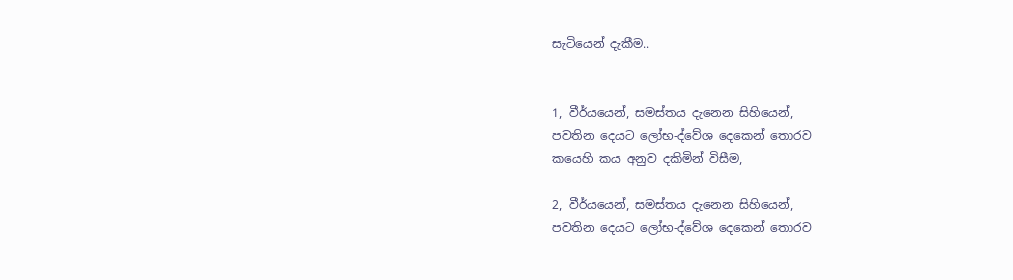සැටියෙන් දැකීම..


1, වීර්යයෙන්, සමස්තය දැනෙන සිහියෙන්,
පවතින දෙයට ලෝභ-ද්වේශ දෙකෙන් තොරව
කයෙහි කය අනුව දකිමින් විසීම,

2, වීර්යයෙන්, සමස්තය දැනෙන සිහියෙන්,
පවතින දෙයට ලෝභ-ද්වේශ දෙකෙන් තොරව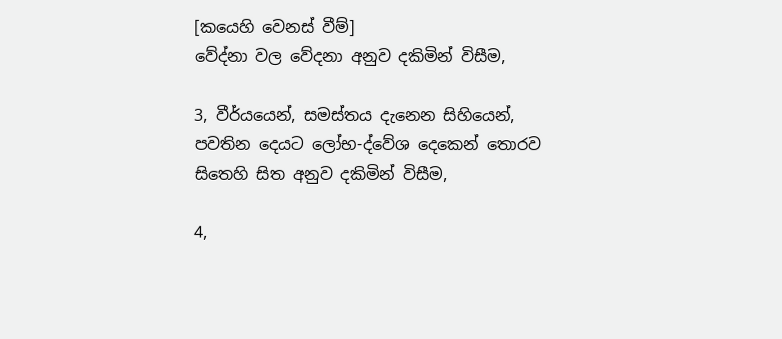[කයෙහි වෙනස් වීම්]
වේද්නා වල වේදනා අනුව දකිමින් විසීම,

3, වීර්යයෙන්, සමස්තය දැනෙන සිහියෙන්,
පවතින දෙයට ලෝභ-ද්වේශ දෙකෙන් තොරව
සිතෙහි සිත අනුව දකිමින් විසීම,

4,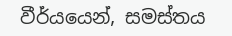වීර්යයෙන්, සමස්තය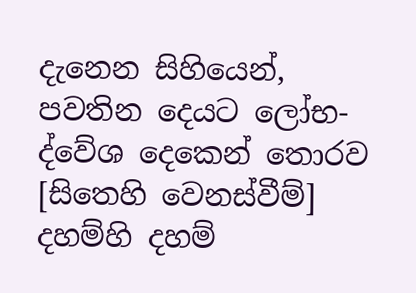දැනෙන සිහියෙන්,
පවතින දෙයට ලෝභ-ද්වේශ දෙකෙන් තොරව
[සිතෙහි වෙනස්වීම්]
දහම්හි දහම්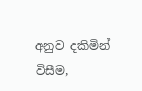අනුව දකිමින් විසීම,